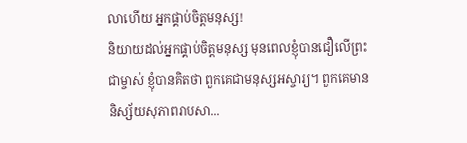លាហើយ អ្នកផ្គាប់ចិត្តមនុស្ស!
និយាយដល់អ្នកផ្គាប់ចិត្តមនុស្ស មុនពេលខ្ញុំបានជឿលើព្រះជាម្ចាស់ ខ្ញុំបានគិតថា ពួកគេជាមនុស្សអស្ចារ្យ។ ពួកគេមាននិស្ស័យសុភាពរាបសា...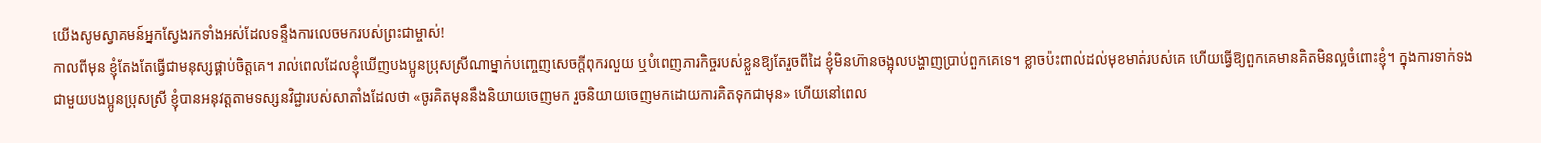យើងសូមស្វាគមន៍អ្នកស្វែងរកទាំងអស់ដែលទន្ទឹងការលេចមករបស់ព្រះជាម្ចាស់!
កាលពីមុន ខ្ញុំតែងតែធ្វើជាមនុស្សផ្គាប់ចិត្តគេ។ រាល់ពេលដែលខ្ញុំឃើញបងប្អូនប្រុសស្រីណាម្នាក់បញ្ចេញសេចក្ដីពុករលួយ ឬបំពេញភារកិច្ចរបស់ខ្លួនឱ្យតែរួចពីដៃ ខ្ញុំមិនហ៊ានចង្អុលបង្ហាញប្រាប់ពួកគេទេ។ ខ្លាចប៉ះពាល់ដល់មុខមាត់របស់គេ ហើយធ្វើឱ្យពួកគេមានគិតមិនល្អចំពោះខ្ញុំ។ ក្នុងការទាក់ទងជាមួយបងប្អូនប្រុសស្រី ខ្ញុំបានអនុវត្តតាមទស្សនវិជ្ជារបស់សាតាំងដែលថា «ចូរគិតមុននឹងនិយាយចេញមក រួចនិយាយចេញមកដោយការគិតទុកជាមុន» ហើយនៅពេល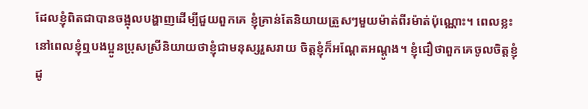ដែលខ្ញុំពិតជាបានចង្អុលបង្ហាញដើម្បីជួយពួកគេ ខ្ញុំគ្រាន់តែនិយាយត្រួសៗមួយម៉ាត់ពីរម៉ាត់ប៉ុណ្ណោះ។ ពេលខ្លះ នៅពេលខ្ញុំឮបងប្អូនប្រុសស្រីនិយាយថាខ្ញុំជាមនុស្សរួសរាយ ចិត្តខ្ញុំក៏អណ្ដែតអណ្ដូង។ ខ្ញុំជឿថាពួកគេចូលចិត្តខ្ញុំ ដូ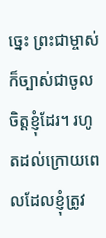ច្នេះ ព្រះជាម្ចាស់ក៏ច្បាស់ជាចូលចិត្តខ្ញុំដែរ។ រហូតដល់ក្រោយពេលដែលខ្ញុំត្រូវ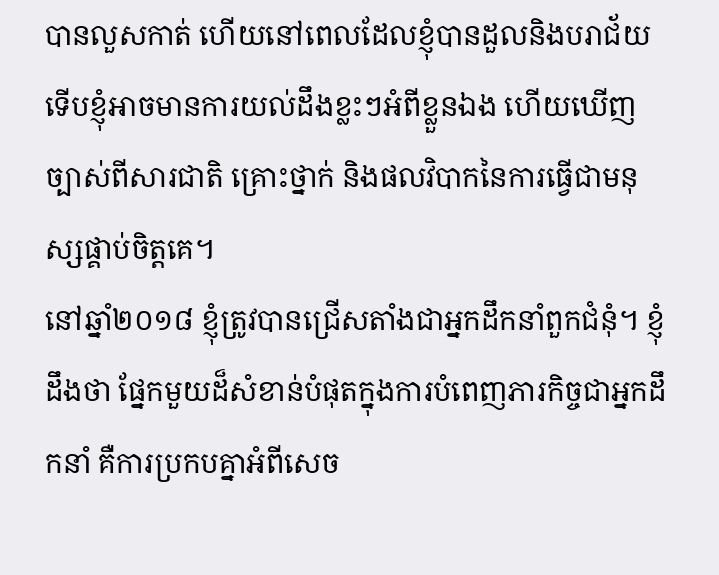បានលួសកាត់ ហើយនៅពេលដែលខ្ញុំបានដួលនិងបរាជ័យ ទើបខ្ញុំអាចមានការយល់ដឹងខ្លះៗអំពីខ្លួនឯង ហើយឃើញច្បាស់ពីសារជាតិ គ្រោះថ្នាក់ និងផលវិបាកនៃការធ្វើជាមនុស្សផ្គាប់ចិត្តគេ។
នៅឆ្នាំ២០១៨ ខ្ញុំត្រូវបានជ្រើសតាំងជាអ្នកដឹកនាំពួកជំនុំ។ ខ្ញុំដឹងថា ផ្នែកមួយដ៏សំខាន់បំផុតក្នុងការបំពេញភារកិច្ចជាអ្នកដឹកនាំ គឺការប្រកបគ្នាអំពីសេច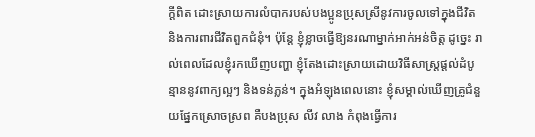ក្ដីពិត ដោះស្រាយការលំបាករបស់បងប្អូនប្រុសស្រីនូវការចូលទៅក្នុងជីវិត និងការពារជីវិតពួកជំនុំ។ ប៉ុន្តែ ខ្ញុំខ្លាចធ្វើឱ្យនរណាម្នាក់អាក់អន់ចិត្ត ដូច្នេះ រាល់ពេលដែលខ្ញុំរកឃើញបញ្ហា ខ្ញុំតែងដោះស្រាយដោយវិធីសាស្ត្រផ្ដល់ដំបូន្មាននូវពាក្យល្អៗ និងទន់ភ្លន់។ ក្នុងអំឡុងពេលនោះ ខ្ញុំសម្គាល់ឃើញគ្រូជំនួយផ្នែកស្រោចស្រព គឺបងប្រុស លីវ លាង កំពុងធ្វើការ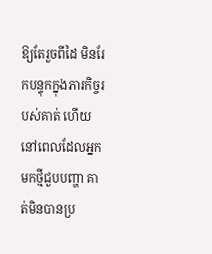ឱ្យតែរួចពីដៃ មិនរែកបន្ទុកក្នុងភារកិច្ចរបស់គាត់ ហើយនៅពេលដែលអ្នកមកថ្មីជួបបញ្ហា គាត់មិនបានប្រ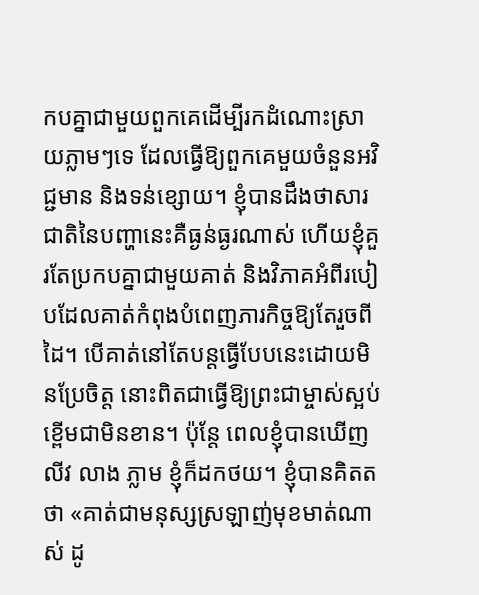កបគ្នាជាមួយពួកគេដើម្បីរកដំណោះស្រាយភ្លាមៗទេ ដែលធ្វើឱ្យពួកគេមួយចំនួនអវិជ្ជមាន និងទន់ខ្សោយ។ ខ្ញុំបានដឹងថាសារជាតិនៃបញ្ហានេះគឺធ្ងន់ធ្ងរណាស់ ហើយខ្ញុំគួរតែប្រកបគ្នាជាមួយគាត់ និងវិភាគអំពីរបៀបដែលគាត់កំពុងបំពេញភារកិច្ចឱ្យតែរួចពីដៃ។ បើគាត់នៅតែបន្តធ្វើបែបនេះដោយមិនប្រែចិត្ត នោះពិតជាធ្វើឱ្យព្រះជាម្ចាស់ស្អប់ខ្ពើមជាមិនខាន។ ប៉ុន្តែ ពេលខ្ញុំបានឃើញ លីវ លាង ភ្លាម ខ្ញុំក៏ដកថយ។ ខ្ញុំបានគិតតថា «គាត់ជាមនុស្សស្រឡាញ់មុខមាត់ណាស់ ដូ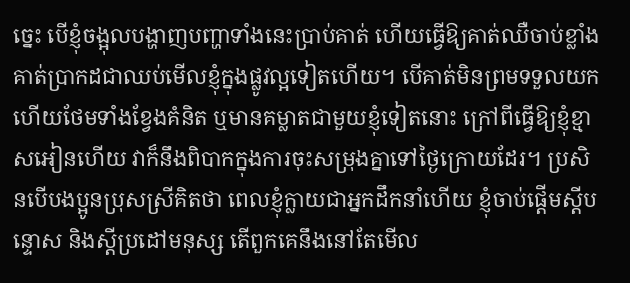ច្នេះ បើខ្ញុំចង្អុលបង្ហាញបញ្ហាទាំងនេះប្រាប់គាត់ ហើយធ្វើឱ្យគាត់ឈឺចាប់ខ្លាំង គាត់ប្រាកដជាឈប់មើលខ្ញុំក្នុងផ្លូវល្អទៀតហើយ។ បើគាត់មិនព្រមទទួលយក ហើយថែមទាំងខ្វែងគំនិត ឬមានគម្លាតជាមួយខ្ញុំទៀតនោះ ក្រៅពីធ្វើឱ្យខ្ញុំខ្មាសអៀនហើយ វាក៏នឹងពិបាកក្នុងការចុះសម្រុងគ្នាទៅថ្ងៃក្រោយដែរ។ ប្រសិនបើបងប្អូនប្រុសស្រីគិតថា ពេលខ្ញុំក្លាយជាអ្នកដឹកនាំហើយ ខ្ញុំចាប់ផ្ដើមស្ដីបន្ទោស និងស្ដីប្រដៅមនុស្ស តើពួកគេនឹងនៅតែមើល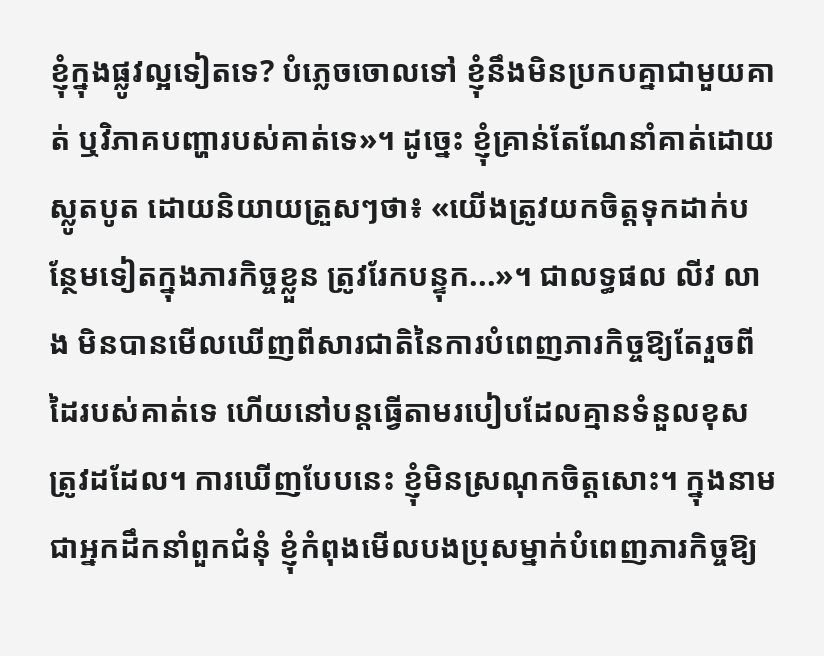ខ្ញុំក្នុងផ្លូវល្អទៀតទេ? បំភ្លេចចោលទៅ ខ្ញុំនឹងមិនប្រកបគ្នាជាមួយគាត់ ឬវិភាគបញ្ហារបស់គាត់ទេ»។ ដូច្នេះ ខ្ញុំគ្រាន់តែណែនាំគាត់ដោយស្លូតបូត ដោយនិយាយត្រួសៗថា៖ «យើងត្រូវយកចិត្តទុកដាក់បន្ថែមទៀតក្នុងភារកិច្ចខ្លួន ត្រូវរែកបន្ទុក...»។ ជាលទ្ធផល លីវ លាង មិនបានមើលឃើញពីសារជាតិនៃការបំពេញភារកិច្ចឱ្យតែរួចពីដៃរបស់គាត់ទេ ហើយនៅបន្តធ្វើតាមរបៀបដែលគ្មានទំនួលខុសត្រូវដដែល។ ការឃើញបែបនេះ ខ្ញុំមិនស្រណុកចិត្តសោះ។ ក្នុងនាមជាអ្នកដឹកនាំពួកជំនុំ ខ្ញុំកំពុងមើលបងប្រុសម្នាក់បំពេញភារកិច្ចឱ្យ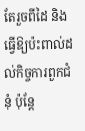តែរួចពីដៃ និងធ្វើឱ្យប៉ះពាល់ដល់កិច្ចការពួកជំនុំ ប៉ុន្តែ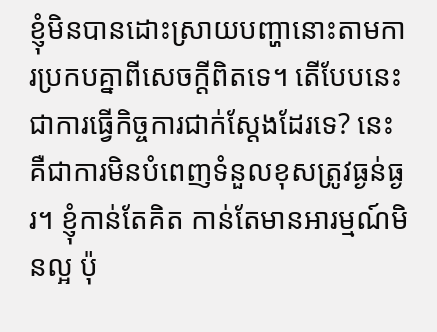ខ្ញុំមិនបានដោះស្រាយបញ្ហានោះតាមការប្រកបគ្នាពីសេចក្ដីពិតទេ។ តើបែបនេះជាការធ្វើកិច្ចការជាក់ស្ដែងដែរទេ? នេះគឺជាការមិនបំពេញទំនួលខុសត្រូវធ្ងន់ធ្ងរ។ ខ្ញុំកាន់តែគិត កាន់តែមានអារម្មណ៍មិនល្អ ប៉ុ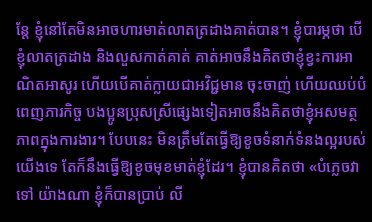ន្តែ ខ្ញុំនៅតែមិនអាចហារមាត់លាតត្រដាងគាត់បាន។ ខ្ញុំបារម្ភថា បើខ្ញុំលាតត្រដាង និងលួសកាត់គាត់ គាត់អាចនឹងគិតថាខ្ញុំខ្វះការអាណិតអាសូរ ហើយបើគាត់ក្លាយជាអវិជ្ជមាន ចុះចាញ់ ហើយឈប់បំពេញភារកិច្ច បងប្អូនប្រុសស្រីផ្សេងទៀតអាចនឹងគិតថាខ្ញុំអសមត្ថភាពក្នុងការងារ។ បែបនេះ មិនត្រឹមតែធ្វើឱ្យខូចទំនាក់ទំនងល្អរបស់យើងទេ តែក៏នឹងធ្វើឱ្យខូចមុខមាត់ខ្ញុំដែរ។ ខ្ញុំបានគិតថា «បំភ្លេចវាទៅ យ៉ាងណា ខ្ញុំក៏បានប្រាប់ លី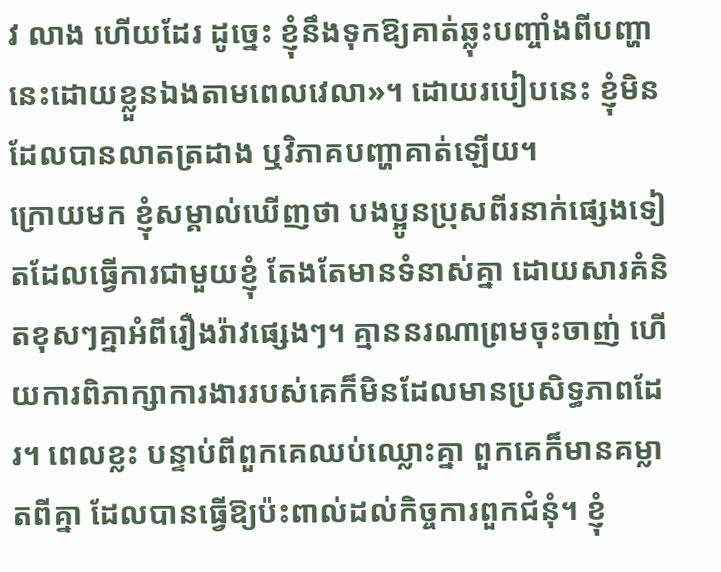វ លាង ហើយដែរ ដូច្នេះ ខ្ញុំនឹងទុកឱ្យគាត់ឆ្លុះបញ្ចាំងពីបញ្ហានេះដោយខ្លួនឯងតាមពេលវេលា»។ ដោយរបៀបនេះ ខ្ញុំមិនដែលបានលាតត្រដាង ឬវិភាគបញ្ហាគាត់ឡើយ។
ក្រោយមក ខ្ញុំសម្គាល់ឃើញថា បងប្អូនប្រុសពីរនាក់ផ្សេងទៀតដែលធ្វើការជាមួយខ្ញុំ តែងតែមានទំនាស់គ្នា ដោយសារគំនិតខុសៗគ្នាអំពីរឿងរ៉ាវផ្សេងៗ។ គ្មាននរណាព្រមចុះចាញ់ ហើយការពិភាក្សាការងាររបស់គេក៏មិនដែលមានប្រសិទ្ធភាពដែរ។ ពេលខ្លះ បន្ទាប់ពីពួកគេឈប់ឈ្លោះគ្នា ពួកគេក៏មានគម្លាតពីគ្នា ដែលបានធ្វើឱ្យប៉ះពាល់ដល់កិច្ចការពួកជំនុំ។ ខ្ញុំ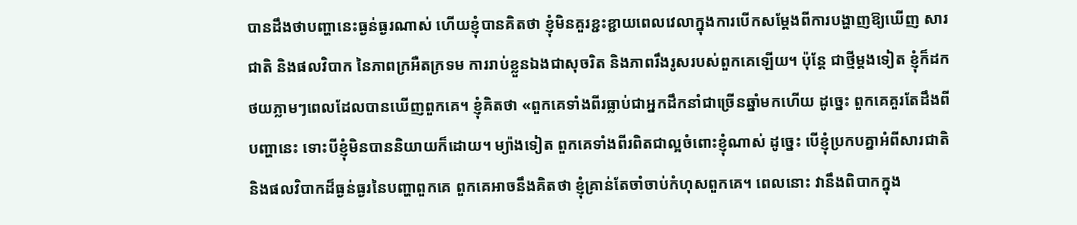បានដឹងថាបញ្ហានេះធ្ងន់ធ្ងរណាស់ ហើយខ្ញុំបានគិតថា ខ្ញុំមិនគួរខ្ជះខ្ជាយពេលវេលាក្នុងការបើកសម្ដែងពីការបង្ហាញឱ្យឃើញ សារជាតិ និងផលវិបាក នៃភាពក្រអឺតក្រទម ការរាប់ខ្លួនឯងជាសុចរិត និងភាពរឹងរូសរបស់ពួកគេឡើយ។ ប៉ុន្តែ ជាថ្មីម្ដងទៀត ខ្ញុំក៏ដកថយភ្លាមៗពេលដែលបានឃើញពួកគេ។ ខ្ញុំគិតថា «ពួកគេទាំងពីរធ្លាប់ជាអ្នកដឹកនាំជាច្រើនឆ្នាំមកហើយ ដូច្នេះ ពួកគេគួរតែដឹងពីបញ្ហានេះ ទោះបីខ្ញុំមិនបាននិយាយក៏ដោយ។ ម្យ៉ាងទៀត ពួកគេទាំងពីរពិតជាល្អចំពោះខ្ញុំណាស់ ដូច្នេះ បើខ្ញុំប្រកបគ្នាអំពីសារជាតិ និងផលវិបាកដ៏ធ្ងន់ធ្ងរនៃបញ្ហាពួកគេ ពួកគេអាចនឹងគិតថា ខ្ញុំគ្រាន់តែចាំចាប់កំហុសពួកគេ។ ពេលនោះ វានឹងពិបាកក្នុង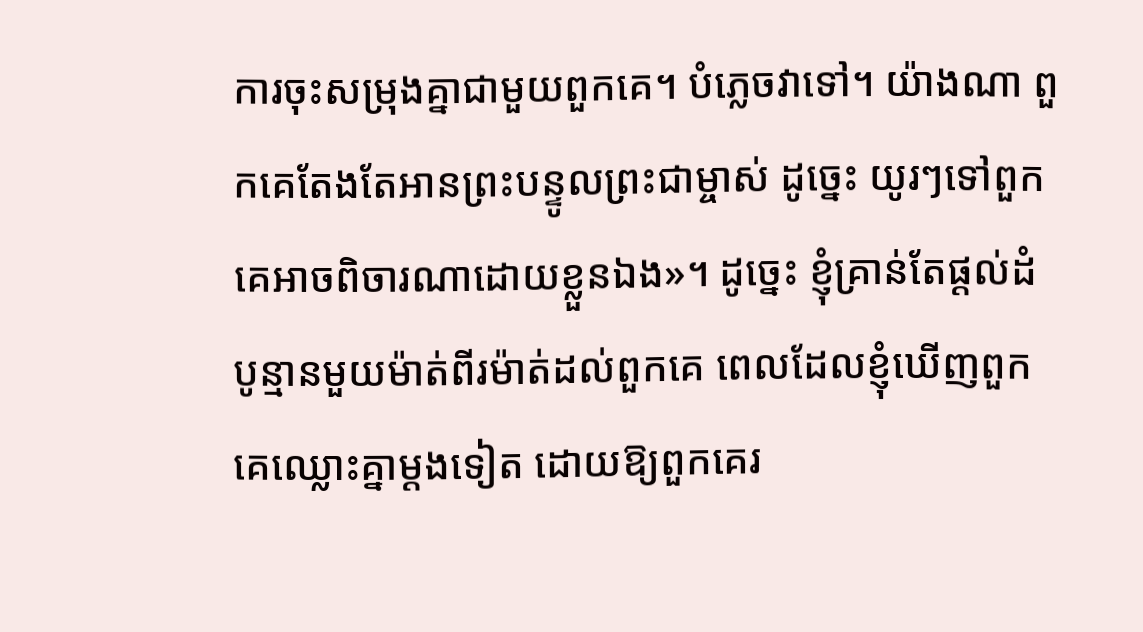ការចុះសម្រុងគ្នាជាមួយពួកគេ។ បំភ្លេចវាទៅ។ យ៉ាងណា ពួកគេតែងតែអានព្រះបន្ទូលព្រះជាម្ចាស់ ដូច្នេះ យូរៗទៅពួកគេអាចពិចារណាដោយខ្លួនឯង»។ ដូច្នេះ ខ្ញុំគ្រាន់តែផ្ដល់ដំបូន្មានមួយម៉ាត់ពីរម៉ាត់ដល់ពួកគេ ពេលដែលខ្ញុំឃើញពួកគេឈ្លោះគ្នាម្ដងទៀត ដោយឱ្យពួកគេរ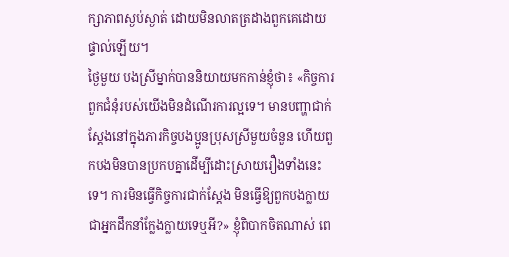ក្សាភាពស្ងប់ស្ងាត់ ដោយមិនលាតត្រដាងពួកគេដោយផ្ទាល់ឡើយ។
ថ្ងៃមួយ បងស្រីម្នាក់បាននិយាយមកកាន់ខ្ញុំថា៖ «កិច្ចការពួកជំនុំរបស់យើងមិនដំណើរការល្អទេ។ មានបញ្ហាជាក់ស្ដែងនៅក្នុងភារកិច្ចបងប្អូនប្រុសស្រីមួយចំនួន ហើយពួកបងមិនបានប្រកបគ្នាដើម្បីដោះស្រាយរឿងទាំងនេះទេ។ ការមិនធ្វើកិច្ចការជាក់ស្ដែង មិនធ្វើឱ្យពួកបងក្លាយជាអ្នកដឹកនាំក្លែងក្លាយទេឬអី?» ខ្ញុំពិបាកចិតណាស់ ពេ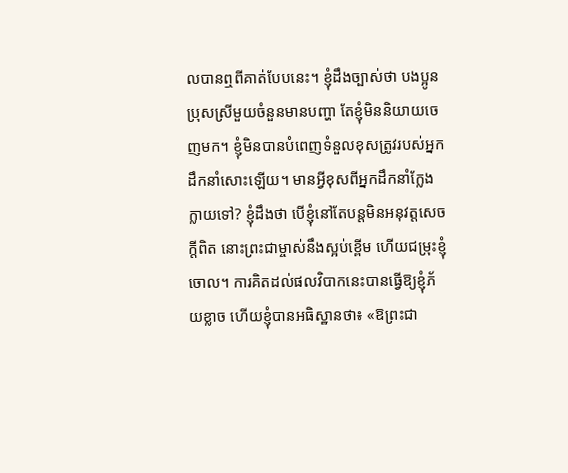លបានឮពីគាត់បែបនេះ។ ខ្ញុំដឹងច្បាស់ថា បងប្អូនប្រុសស្រីមួយចំនួនមានបញ្ហា តែខ្ញុំមិននិយាយចេញមក។ ខ្ញុំមិនបានបំពេញទំនួលខុសត្រូវរបស់អ្នកដឹកនាំសោះឡើយ។ មានអ្វីខុសពីអ្នកដឹកនាំក្លែងក្លាយទៅ? ខ្ញុំដឹងថា បើខ្ញុំនៅតែបន្តមិនអនុវត្តសេចក្ដីពិត នោះព្រះជាម្ចាស់នឹងស្អប់ខ្ពើម ហើយជម្រុះខ្ញុំចោល។ ការគិតដល់ផលវិបាកនេះបានធ្វើឱ្យខ្ញុំភ័យខ្លាច ហើយខ្ញុំបានអធិស្ឋានថា៖ «ឱព្រះជា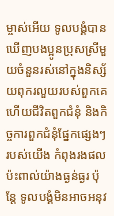ម្ចាស់អើយ ទូលបង្គំបានឃើញបងប្អូនប្រុសស្រីមួយចំនួនរស់នៅក្នុងនិស្ស័យពុករលួយរបស់ពួកគេ ហើយជីវិតពួកជំនុំ និងកិច្ចការពួកជំនុំផ្នែកផ្សេងៗរបស់យើង កំពុងរងផលប៉ះពាល់យ៉ាងធ្ងន់ធ្ងរ ប៉ុន្តែ ទូលបង្គំមិនអាចអនុវ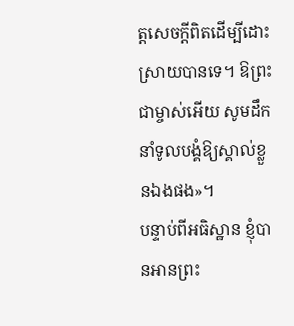ត្តសេចក្ដីពិតដើម្បីដោះស្រាយបានទេ។ ឱព្រះជាម្ចាស់អើយ សូមដឹកនាំទូលបង្គំឱ្យស្គាល់ខ្លួនឯងផង»។
បន្ទាប់ពីអធិស្ឋាន ខ្ញុំបានអានព្រះ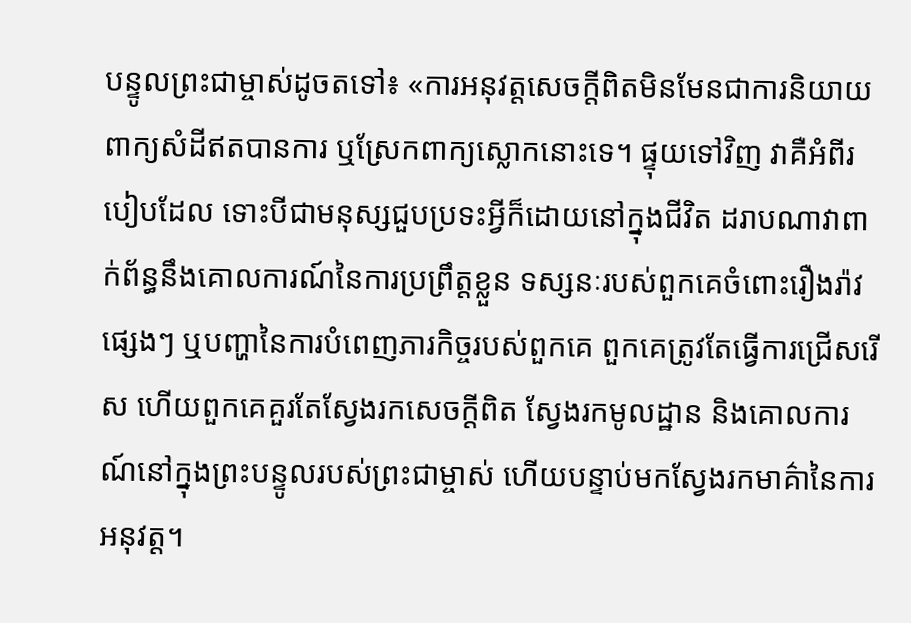បន្ទូលព្រះជាម្ចាស់ដូចតទៅ៖ «ការអនុវត្តសេចក្ដីពិតមិនមែនជាការនិយាយពាក្យសំដីឥតបានការ ឬស្រែកពាក្យស្លោកនោះទេ។ ផ្ទុយទៅវិញ វាគឺអំពីរបៀបដែល ទោះបីជាមនុស្សជួបប្រទះអ្វីក៏ដោយនៅក្នុងជីវិត ដរាបណាវាពាក់ព័ន្ធនឹងគោលការណ៍នៃការប្រព្រឹត្តខ្លួន ទស្សនៈរបស់ពួកគេចំពោះរឿងរ៉ាវផ្សេងៗ ឬបញ្ហានៃការបំពេញភារកិច្ចរបស់ពួកគេ ពួកគេត្រូវតែធ្វើការជ្រើសរើស ហើយពួកគេគួរតែស្វែងរកសេចក្ដីពិត ស្វែងរកមូលដ្ឋាន និងគោលការណ៍នៅក្នុងព្រះបន្ទូលរបស់ព្រះជាម្ចាស់ ហើយបន្ទាប់មកស្វែងរកមាគ៌ានៃការអនុវត្ត។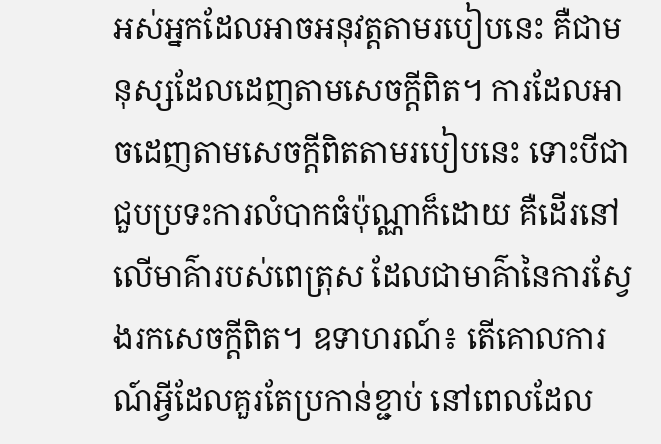អស់អ្នកដែលអាចអនុវត្តតាមរបៀបនេះ គឺជាមនុស្សដែលដេញតាមសេចក្ដីពិត។ ការដែលអាចដេញតាមសេចក្ដីពិតតាមរបៀបនេះ ទោះបីជាជួបប្រទះការលំបាកធំប៉ុណ្ណាក៏ដោយ គឺដើរនៅលើមាគ៌ារបស់ពេត្រុស ដែលជាមាគ៌ានៃការស្វែងរកសេចក្ដីពិត។ ឧទាហរណ៍៖ តើគោលការណ៍អ្វីដែលគួរតែប្រកាន់ខ្ជាប់ នៅពេលដែល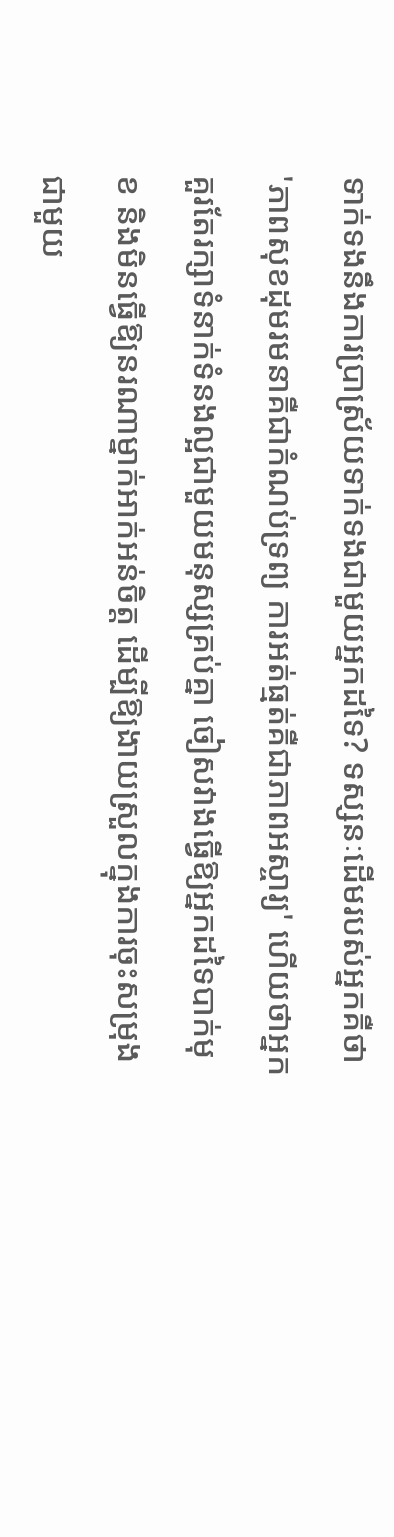ទាក់ទងនឹងការប្រាស្រ័យទាក់ទងជាមួយអ្នកដទៃ? ទស្សនៈដើមរបស់អ្នកគឺថា 'ភាពសុខដុមរមនាគឺជាកំណប់ទ្រព្យ ការអត់ធ្មត់គឺជាភាពអស្ចារ្យ' ហើយថាអ្នកគួរតែរក្សាទំនាក់ទំនងល្អជាមួយមនុស្សគ្រប់គ្នា ចៀសវាងធ្វើឱ្យអ្នកដទៃបាក់មុខ និងមិនធ្វើឱ្យនរណាម្នាក់អាក់អន់ចិត្ត ដើម្បីឱ្យងាយស្រួលក្នុងការចុះសម្រុងជាមួយ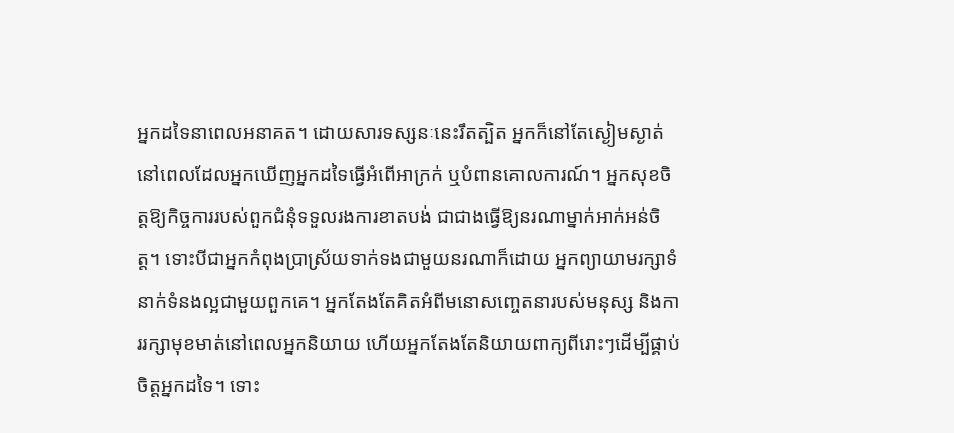អ្នកដទៃនាពេលអនាគត។ ដោយសារទស្សនៈនេះរឹតត្បិត អ្នកក៏នៅតែស្ងៀមស្ងាត់នៅពេលដែលអ្នកឃើញអ្នកដទៃធ្វើអំពើអាក្រក់ ឬបំពានគោលការណ៍។ អ្នកសុខចិត្តឱ្យកិច្ចការរបស់ពួកជំនុំទទួលរងការខាតបង់ ជាជាងធ្វើឱ្យនរណាម្នាក់អាក់អន់ចិត្ត។ ទោះបីជាអ្នកកំពុងប្រាស្រ័យទាក់ទងជាមួយនរណាក៏ដោយ អ្នកព្យាយាមរក្សាទំនាក់ទំនងល្អជាមួយពួកគេ។ អ្នកតែងតែគិតអំពីមនោសញ្ចេតនារបស់មនុស្ស និងការរក្សាមុខមាត់នៅពេលអ្នកនិយាយ ហើយអ្នកតែងតែនិយាយពាក្យពីរោះៗដើម្បីផ្គាប់ចិត្តអ្នកដទៃ។ ទោះ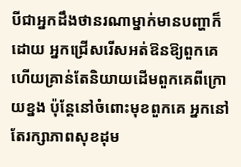បីជាអ្នកដឹងថានរណាម្នាក់មានបញ្ហាក៏ដោយ អ្នកជ្រើសរើសអត់ឱនឱ្យពួកគេ ហើយគ្រាន់តែនិយាយដើមពួកគេពីក្រោយខ្នង ប៉ុន្តែនៅចំពោះមុខពួកគេ អ្នកនៅតែរក្សាភាពសុខដុម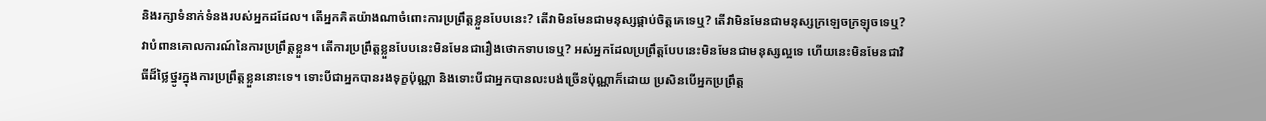និងរក្សាទំនាក់ទំនងរបស់អ្នកដដែល។ តើអ្នកគិតយ៉ាងណាចំពោះការប្រព្រឹត្តខ្លួនបែបនេះ? តើវាមិនមែនជាមនុស្សផ្គាប់ចិត្តគេទេឬ? តើវាមិនមែនជាមនុស្សក្រឡេចក្រឡុចទេឬ? វាបំពានគោលការណ៍នៃការប្រព្រឹត្តខ្លួន។ តើការប្រព្រឹត្តខ្លួនបែបនេះមិនមែនជារឿងថោកទាបទេឬ? អស់អ្នកដែលប្រព្រឹត្តបែបនេះមិនមែនជាមនុស្សល្អទេ ហើយនេះមិនមែនជាវិធីដ៏ថ្លៃថ្នូរក្នុងការប្រព្រឹត្តខ្លួននោះទេ។ ទោះបីជាអ្នកបានរងទុក្ខប៉ុណ្ណា និងទោះបីជាអ្នកបានលះបង់ច្រើនប៉ុណ្ណាក៏ដោយ ប្រសិនបើអ្នកប្រព្រឹត្ត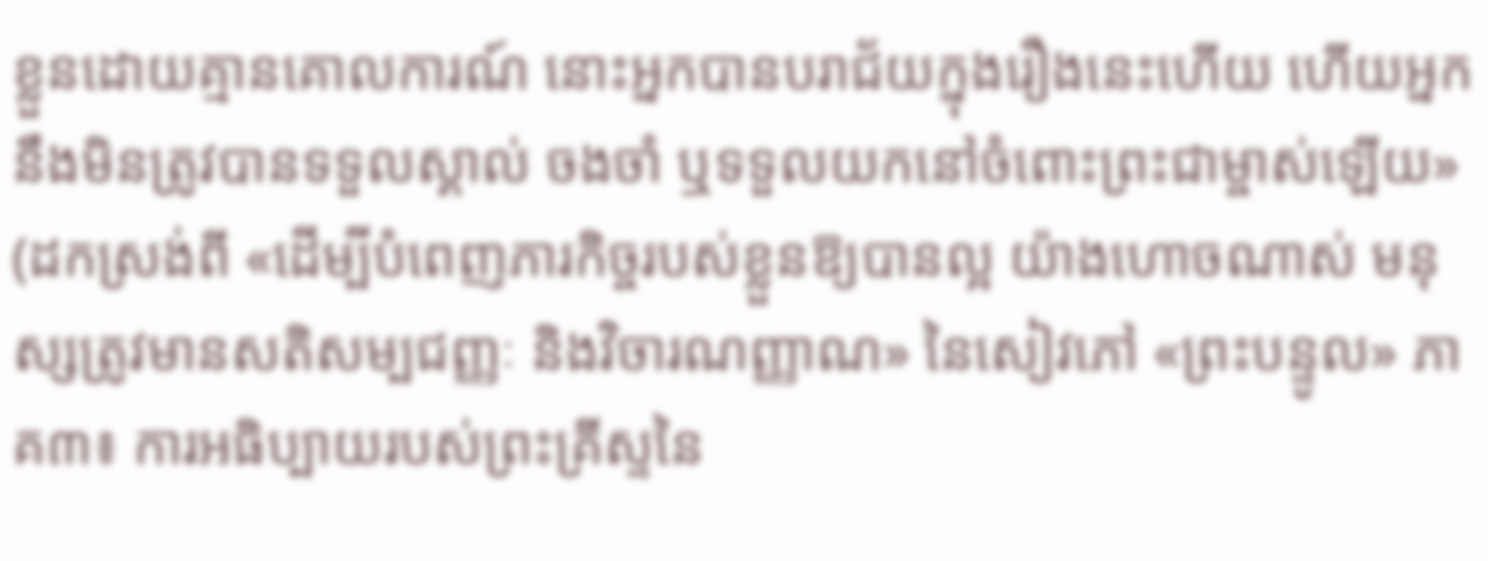ខ្លួនដោយគ្មានគោលការណ៍ នោះអ្នកបានបរាជ័យក្នុងរឿងនេះហើយ ហើយអ្នកនឹងមិនត្រូវបានទទួលស្គាល់ ចងចាំ ឬទទួលយកនៅចំពោះព្រះជាម្ចាស់ឡើយ» (ដកស្រង់ពី «ដើម្បីបំពេញភារកិច្ចរបស់ខ្លួនឱ្យបានល្អ យ៉ាងហោចណាស់ មនុស្សត្រូវមានសតិសម្បជញ្ញៈ និងវិចារណញ្ញាណ» នៃសៀវភៅ «ព្រះបន្ទូល» ភាគ៣៖ ការអធិប្បាយរបស់ព្រះគ្រីស្ទនៃ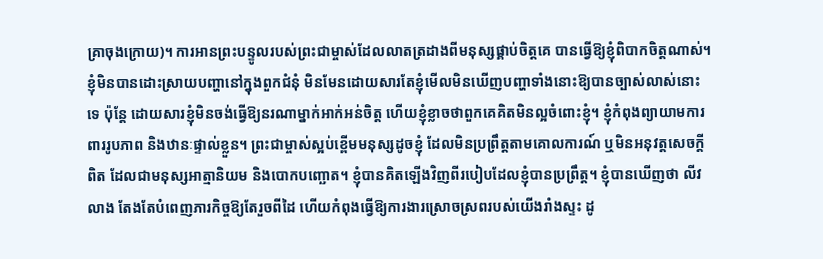គ្រាចុងក្រោយ)។ ការអានព្រះបន្ទូលរបស់ព្រះជាម្ចាស់ដែលលាតត្រដាងពីមនុស្សផ្គាប់ចិត្តគេ បានធ្វើឱ្យខ្ញុំពិបាកចិត្តណាស់។ ខ្ញុំមិនបានដោះស្រាយបញ្ហានៅក្នុងពួកជំនុំ មិនមែនដោយសារតែខ្ញុំមើលមិនឃើញបញ្ហាទាំងនោះឱ្យបានច្បាស់លាស់នោះទេ ប៉ុន្តែ ដោយសារខ្ញុំមិនចង់ធ្វើឱ្យនរណាម្នាក់អាក់អន់ចិត្ត ហើយខ្ញុំខ្លាចថាពួកគេគិតមិនល្អចំពោះខ្ញុំ។ ខ្ញុំកំពុងព្យាយាមការពាររូបភាព និងឋានៈផ្ទាល់ខ្លួន។ ព្រះជាម្ចាស់ស្អប់ខ្ពើមមនុស្សដូចខ្ញុំ ដែលមិនប្រព្រឹត្តតាមគោលការណ៍ ឬមិនអនុវត្តសេចក្ដីពិត ដែលជាមនុស្សអាត្មានិយម និងបោកបញ្ឆោត។ ខ្ញុំបានគិតឡើងវិញពីរបៀបដែលខ្ញុំបានប្រព្រឹត្ត។ ខ្ញុំបានឃើញថា លីវ លាង តែងតែបំពេញភារកិច្ចឱ្យតែរួចពីដៃ ហើយកំពុងធ្វើឱ្យការងារស្រោចស្រពរបស់យើងរាំងស្ទះ ដូ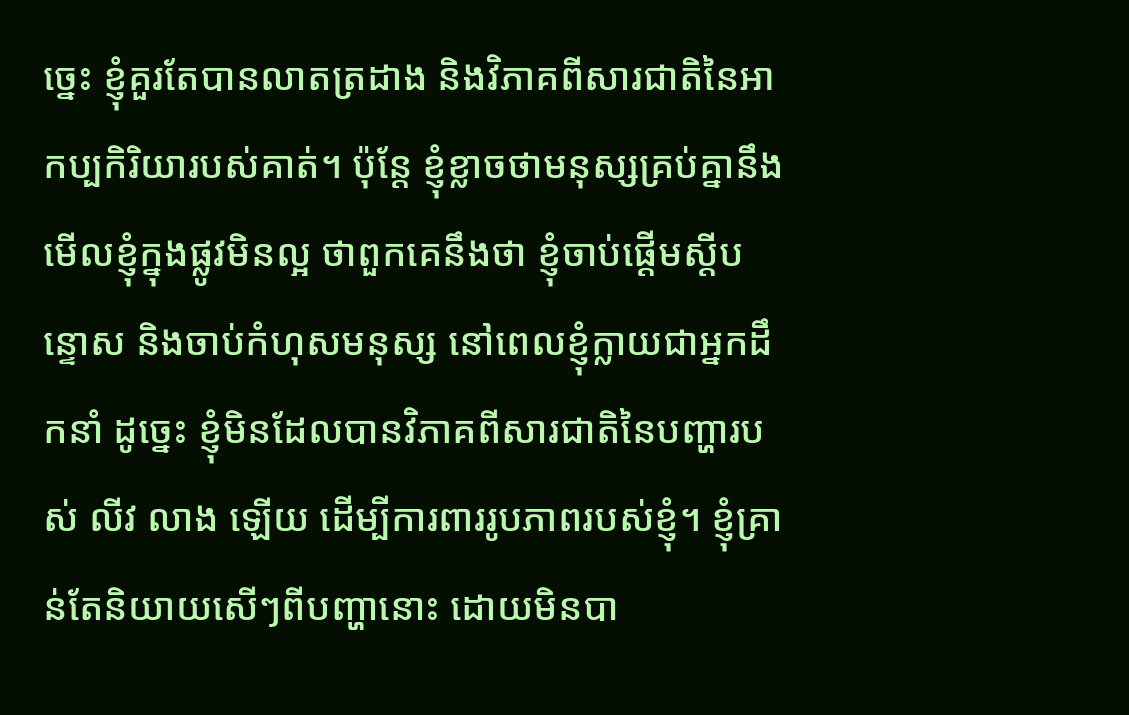ច្នេះ ខ្ញុំគួរតែបានលាតត្រដាង និងវិភាគពីសារជាតិនៃអាកប្បកិរិយារបស់គាត់។ ប៉ុន្តែ ខ្ញុំខ្លាចថាមនុស្សគ្រប់គ្នានឹងមើលខ្ញុំក្នុងផ្លូវមិនល្អ ថាពួកគេនឹងថា ខ្ញុំចាប់ផ្ដើមស្ដីបន្ទោស និងចាប់កំហុសមនុស្ស នៅពេលខ្ញុំក្លាយជាអ្នកដឹកនាំ ដូច្នេះ ខ្ញុំមិនដែលបានវិភាគពីសារជាតិនៃបញ្ហារបស់ លីវ លាង ឡើយ ដើម្បីការពាររូបភាពរបស់ខ្ញុំ។ ខ្ញុំគ្រាន់តែនិយាយសើៗពីបញ្ហានោះ ដោយមិនបា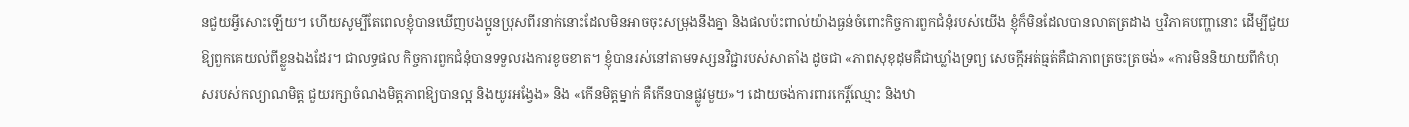នជួយអ្វីសោះឡើយ។ ហើយសូម្បីតែពេលខ្ញុំបានឃើញបងប្អូនប្រុសពីរនាក់នោះដែលមិនអាចចុះសម្រុងនឹងគ្នា និងផលប៉ះពាល់យ៉ាងធ្ងន់ចំពោះកិច្ចការពួកជំនុំរបស់យើង ខ្ញុំក៏មិនដែលបានលាតត្រដាង ឬវិភាគបញ្ហានោះ ដើម្បីជួយឱ្យពួកគេយល់ពីខ្លួនឯងដែរ។ ជាលទ្ធផល កិច្ចការពួកជំនុំបានទទួលរងការខូចខាត។ ខ្ញុំបានរស់នៅតាមទស្សនវិជ្ជារបស់សាតាំង ដូចជា «ភាពសុខុដុមគឺជាឃ្លាំងទ្រព្យ សេចក្ដីអត់ធ្មត់គឺជាភាពត្រចះត្រចង់» «ការមិននិយាយពីកំហុសរបស់កល្យាណមិត្ត ជួយរក្សាចំណងមិត្តភាពឱ្យបានល្អ និងយូរអង្វែង» និង «កើនមិត្តម្នាក់ គឺកើនបានផ្លូវមួយ»។ ដោយចង់ការពារកេរ្តិ៍ឈ្មោះ និងឋា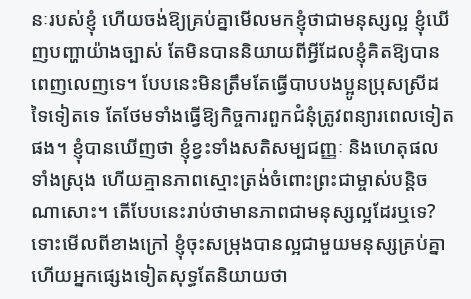នៈរបស់ខ្ញុំ ហើយចង់ឱ្យគ្រប់គ្នាមើលមកខ្ញុំថាជាមនុស្សល្អ ខ្ញុំឃើញបញ្ហាយ៉ាងច្បាស់ តែមិនបាននិយាយពីអ្វីដែលខ្ញុំគិតឱ្យបានពេញលេញទេ។ បែបនេះមិនត្រឹមតែធ្វើបាបបងប្អូនប្រុសស្រីដទៃទៀតទេ តែថែមទាំងធ្វើឱ្យកិច្ចការពួកជំនុំត្រូវពន្យារពេលទៀតផង។ ខ្ញុំបានឃើញថា ខ្ញុំខ្វះទាំងសតិសម្បជញ្ញៈ និងហេតុផលទាំងស្រុង ហើយគ្មានភាពស្មោះត្រង់ចំពោះព្រះជាម្ចាស់បន្តិចណាសោះ។ តើបែបនេះរាប់ថាមានភាពជាមនុស្សល្អដែរឬទេ? ទោះមើលពីខាងក្រៅ ខ្ញុំចុះសម្រុងបានល្អជាមួយមនុស្សគ្រប់គ្នា ហើយអ្នកផ្សេងទៀតសុទ្ធតែនិយាយថា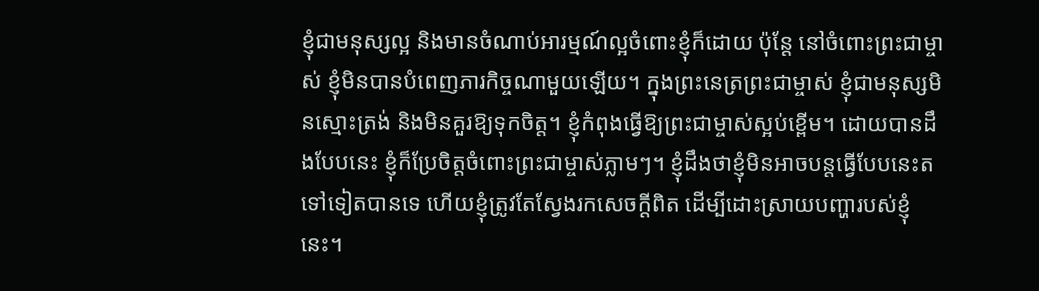ខ្ញុំជាមនុស្សល្អ និងមានចំណាប់អារម្មណ៍ល្អចំពោះខ្ញុំក៏ដោយ ប៉ុន្តែ នៅចំពោះព្រះជាម្ចាស់ ខ្ញុំមិនបានបំពេញភារកិច្ចណាមួយឡើយ។ ក្នុងព្រះនេត្រព្រះជាម្ចាស់ ខ្ញុំជាមនុស្សមិនស្មោះត្រង់ និងមិនគួរឱ្យទុកចិត្ត។ ខ្ញុំកំពុងធ្វើឱ្យព្រះជាម្ចាស់ស្អប់ខ្ពើម។ ដោយបានដឹងបែបនេះ ខ្ញុំក៏ប្រែចិត្តចំពោះព្រះជាម្ចាស់ភ្លាមៗ។ ខ្ញុំដឹងថាខ្ញុំមិនអាចបន្តធ្វើបែបនេះតទៅទៀតបានទេ ហើយខ្ញុំត្រូវតែស្វែងរកសេចក្ដីពិត ដើម្បីដោះស្រាយបញ្ហារបស់ខ្ញុំនេះ។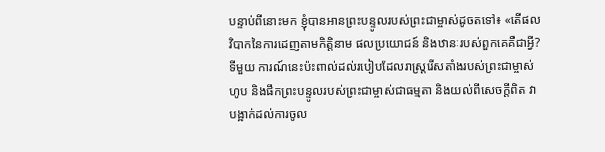បន្ទាប់ពីនោះមក ខ្ញុំបានអានព្រះបន្ទូលរបស់ព្រះជាម្ចាស់ដូចតទៅ៖ «តើផលវិបាកនៃការដេញតាមកិត្តិនាម ផលប្រយោជន៍ និងឋានៈរបស់ពួកគេគឺជាអ្វី? ទីមួយ ការណ៍នេះប៉ះពាល់ដល់របៀបដែលរាស្ត្ររើសតាំងរបស់ព្រះជាម្ចាស់ហូប និងផឹកព្រះបន្ទូលរបស់ព្រះជាម្ចាស់ជាធម្មតា និងយល់ពីសេចក្ដីពិត វាបង្អាក់ដល់ការចូល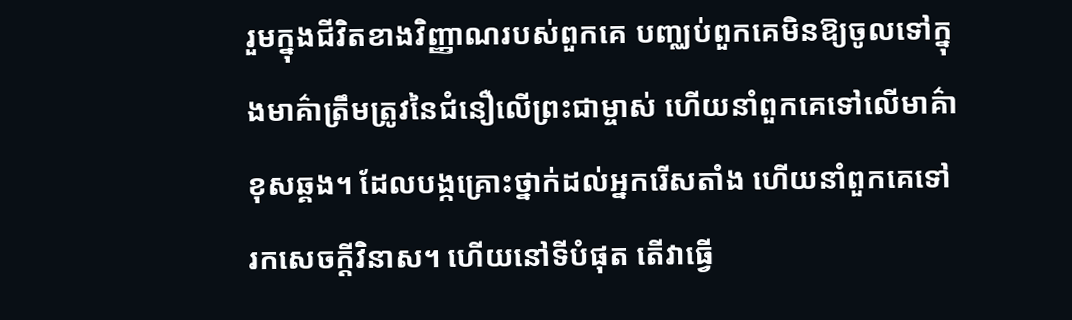រួមក្នុងជីវិតខាងវិញ្ញាណរបស់ពួកគេ បញ្ឈប់ពួកគេមិនឱ្យចូលទៅក្នុងមាគ៌ាត្រឹមត្រូវនៃជំនឿលើព្រះជាម្ចាស់ ហើយនាំពួកគេទៅលើមាគ៌ាខុសឆ្គង។ ដែលបង្កគ្រោះថ្នាក់ដល់អ្នករើសតាំង ហើយនាំពួកគេទៅរកសេចក្ដីវិនាស។ ហើយនៅទីបំផុត តើវាធ្វើ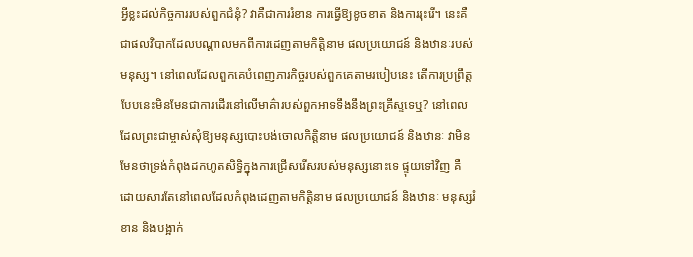អ្វីខ្លះដល់កិច្ចការរបស់ពួកជំនុំ? វាគឺជាការរំខាន ការធ្វើឱ្យខូចខាត និងការរុះរើ។ នេះគឺជាផលវិបាកដែលបណ្ដាលមកពីការដេញតាមកិត្តិនាម ផលប្រយោជន៍ និងឋានៈរបស់មនុស្ស។ នៅពេលដែលពួកគេបំពេញភារកិច្ចរបស់ពួកគេតាមរបៀបនេះ តើការប្រព្រឹត្តបែបនេះមិនមែនជាការដើរនៅលើមាគ៌ារបស់ពួកអាទទឹងនឹងព្រះគ្រីស្ទទេឬ? នៅពេលដែលព្រះជាម្ចាស់សុំឱ្យមនុស្សបោះបង់ចោលកិត្តិនាម ផលប្រយោជន៍ និងឋានៈ វាមិនមែនថាទ្រង់កំពុងដកហូតសិទ្ធិក្នុងការជ្រើសរើសរបស់មនុស្សនោះទេ ផ្ទុយទៅវិញ គឺដោយសារតែនៅពេលដែលកំពុងដេញតាមកិត្តិនាម ផលប្រយោជន៍ និងឋានៈ មនុស្សរំខាន និងបង្អាក់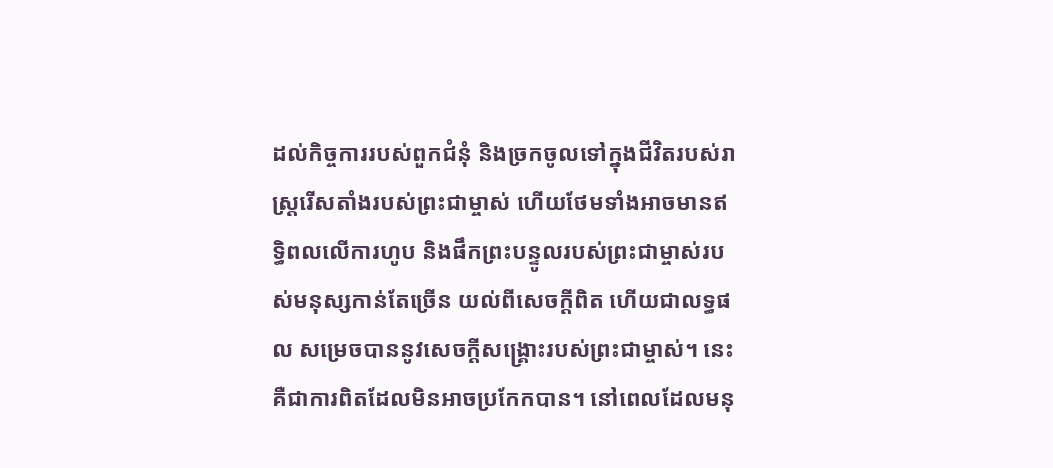ដល់កិច្ចការរបស់ពួកជំនុំ និងច្រកចូលទៅក្នុងជីវិតរបស់រាស្ត្ររើសតាំងរបស់ព្រះជាម្ចាស់ ហើយថែមទាំងអាចមានឥទ្ធិពលលើការហូប និងផឹកព្រះបន្ទូលរបស់ព្រះជាម្ចាស់របស់មនុស្សកាន់តែច្រើន យល់ពីសេចក្ដីពិត ហើយជាលទ្ធផល សម្រេចបាននូវសេចក្ដីសង្គ្រោះរបស់ព្រះជាម្ចាស់។ នេះគឺជាការពិតដែលមិនអាចប្រកែកបាន។ នៅពេលដែលមនុ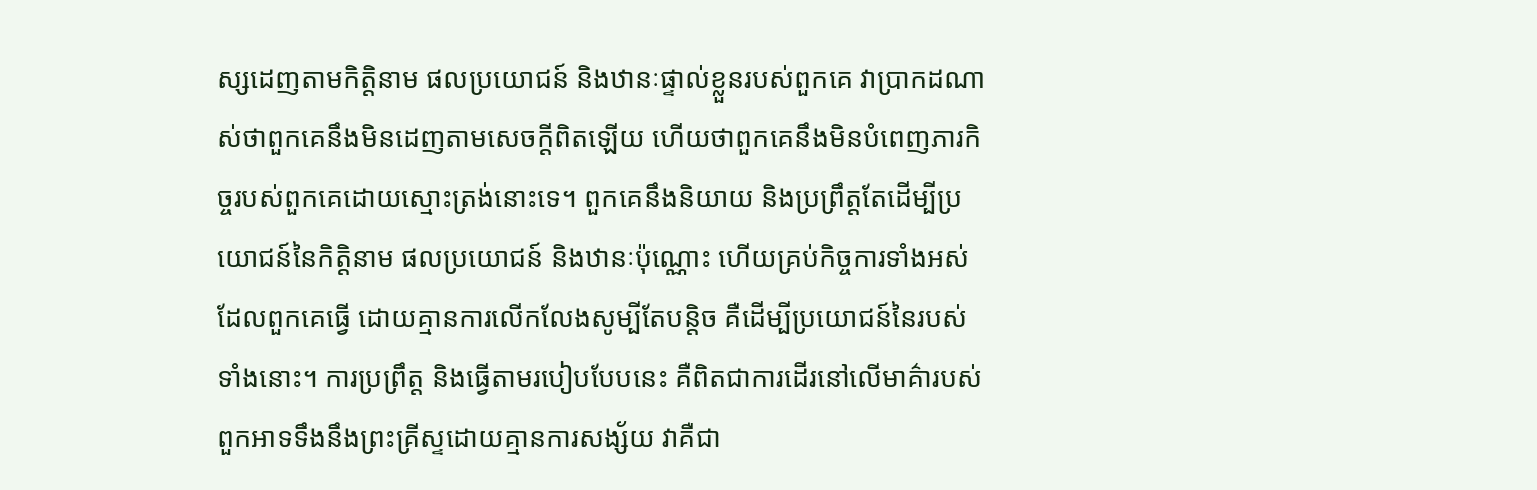ស្សដេញតាមកិត្តិនាម ផលប្រយោជន៍ និងឋានៈផ្ទាល់ខ្លួនរបស់ពួកគេ វាប្រាកដណាស់ថាពួកគេនឹងមិនដេញតាមសេចក្ដីពិតឡើយ ហើយថាពួកគេនឹងមិនបំពេញភារកិច្ចរបស់ពួកគេដោយស្មោះត្រង់នោះទេ។ ពួកគេនឹងនិយាយ និងប្រព្រឹត្តតែដើម្បីប្រយោជន៍នៃកិត្តិនាម ផលប្រយោជន៍ និងឋានៈប៉ុណ្ណោះ ហើយគ្រប់កិច្ចការទាំងអស់ដែលពួកគេធ្វើ ដោយគ្មានការលើកលែងសូម្បីតែបន្តិច គឺដើម្បីប្រយោជន៍នៃរបស់ទាំងនោះ។ ការប្រព្រឹត្ត និងធ្វើតាមរបៀបបែបនេះ គឺពិតជាការដើរនៅលើមាគ៌ារបស់ពួកអាទទឹងនឹងព្រះគ្រីស្ទដោយគ្មានការសង្ស័យ វាគឺជា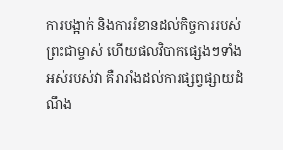ការបង្អាក់ និងការរំខានដល់កិច្ចការរបស់ព្រះជាម្ចាស់ ហើយផលវិបាកផ្សេងៗទាំងអស់របស់វា គឺរារាំងដល់ការផ្សព្វផ្សាយដំណឹង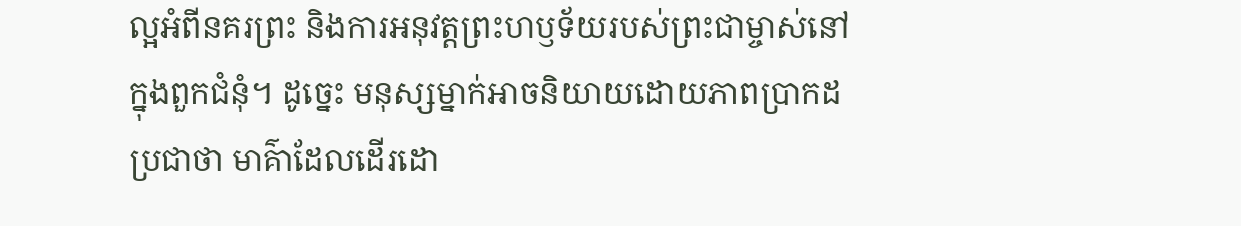ល្អអំពីនគរព្រះ និងការអនុវត្តព្រះហឫទ័យរបស់ព្រះជាម្ចាស់នៅក្នុងពួកជំនុំ។ ដូច្នេះ មនុស្សម្នាក់អាចនិយាយដោយភាពប្រាកដប្រជាថា មាគ៌ាដែលដើរដោ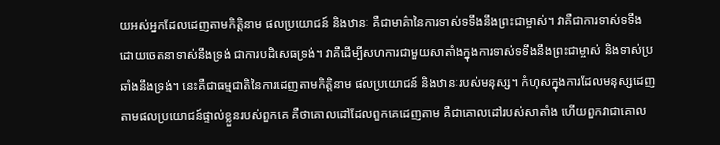យអស់អ្នកដែលដេញតាមកិត្តិនាម ផលប្រយោជន៍ និងឋានៈ គឺជាមាគ៌ានៃការទាស់ទទឹងនឹងព្រះជាម្ចាស់។ វាគឺជាការទាស់ទទឹងដោយចេតនាទាស់នឹងទ្រង់ ជាការបដិសេធទ្រង់។ វាគឺដើម្បីសហការជាមួយសាតាំងក្នុងការទាស់ទទឹងនឹងព្រះជាម្ចាស់ និងទាស់ប្រឆាំងនឹងទ្រង់។ នេះគឺជាធម្មជាតិនៃការដេញតាមកិត្តិនាម ផលប្រយោជន៍ និងឋានៈរបស់មនុស្ស។ កំហុសក្នុងការដែលមនុស្សដេញតាមផលប្រយោជន៍ផ្ទាល់ខ្លួនរបស់ពួកគេ គឺថាគោលដៅដែលពួកគេដេញតាម គឺជាគោលដៅរបស់សាតាំង ហើយពួកវាជាគោល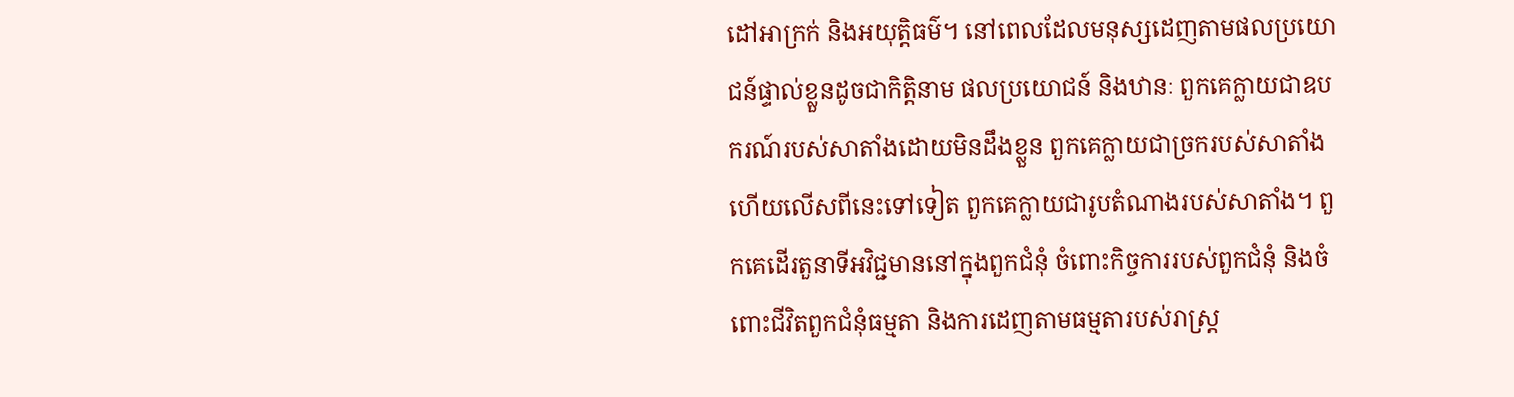ដៅអាក្រក់ និងអយុត្តិធម៌។ នៅពេលដែលមនុស្សដេញតាមផលប្រយោជន៍ផ្ទាល់ខ្លួនដូចជាកិត្តិនាម ផលប្រយោជន៍ និងឋានៈ ពួកគេក្លាយជាឧបករណ៍របស់សាតាំងដោយមិនដឹងខ្លួន ពួកគេក្លាយជាច្រករបស់សាតាំង ហើយលើសពីនេះទៅទៀត ពួកគេក្លាយជារូបតំណាងរបស់សាតាំង។ ពួកគេដើរតួនាទីអវិជ្ជមាននៅក្នុងពួកជំនុំ ចំពោះកិច្ចការរបស់ពួកជំនុំ និងចំពោះជីវិតពួកជំនុំធម្មតា និងការដេញតាមធម្មតារបស់រាស្ត្រ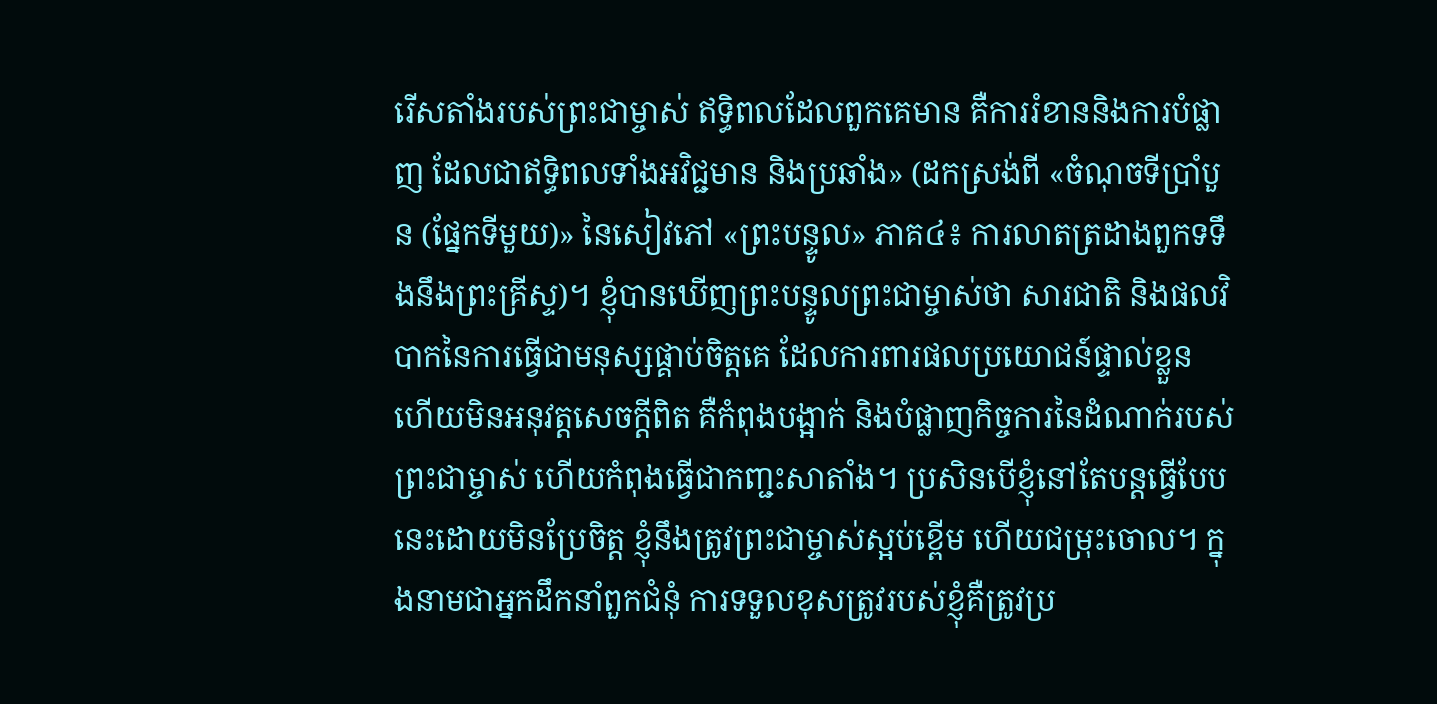រើសតាំងរបស់ព្រះជាម្ចាស់ ឥទ្ធិពលដែលពួកគេមាន គឺការរំខាននិងការបំផ្លាញ ដែលជាឥទ្ធិពលទាំងអវិជ្ជមាន និងប្រឆាំង» (ដកស្រង់ពី «ចំណុចទីប្រាំបួន (ផ្នែកទីមួយ)» នៃសៀវភៅ «ព្រះបន្ទូល» ភាគ៤៖ ការលាតត្រដាងពួកទទឹងនឹងព្រះគ្រីស្ទ)។ ខ្ញុំបានឃើញព្រះបន្ទូលព្រះជាម្ចាស់ថា សារជាតិ និងផលវិបាកនៃការធ្វើជាមនុស្សផ្គាប់ចិត្តគេ ដែលការពារផលប្រយោជន៍ផ្ទាល់ខ្លួន ហើយមិនអនុវត្តសេចក្ដីពិត គឺកំពុងបង្អាក់ និងបំផ្លាញកិច្ចការនៃដំណាក់របស់ព្រះជាម្ចាស់ ហើយកំពុងធ្វើជាកញ្ជះសាតាំង។ ប្រសិនបើខ្ញុំនៅតែបន្តធ្វើបែបនេះដោយមិនប្រែចិត្ត ខ្ញុំនឹងត្រូវព្រះជាម្ចាស់ស្អប់ខ្ពើម ហើយជម្រុះចោល។ ក្នុងនាមជាអ្នកដឹកនាំពួកជំនុំ ការទទួលខុសត្រូវរបស់ខ្ញុំគឺត្រូវប្រ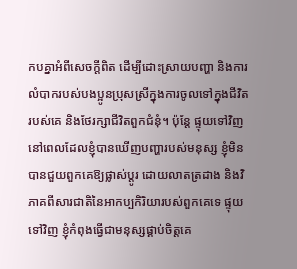កបគ្នាអំពីសេចក្ដីពិត ដើម្បីដោះស្រាយបញ្ហា និងការលំបាករបស់បងប្អូនប្រុសស្រីក្នុងការចូលទៅក្នុងជីវិតរបស់គេ និងថែរក្សាជីវិតពួកជំនុំ។ ប៉ុន្តែ ផ្ទុយទៅវិញ នៅពេលដែលខ្ញុំបានឃើញបញ្ហារបស់មនុស្ស ខ្ញុំមិនបានជួយពួកគេឱ្យផ្លាស់ប្ដូរ ដោយលាតត្រដាង និងវិភាគពីសារជាតិនៃអាកប្បកិរិយារបស់ពួកគេទេ ផ្ទុយទៅវិញ ខ្ញុំកំពុងធ្វើជាមនុស្សផ្គាប់ចិត្តគេ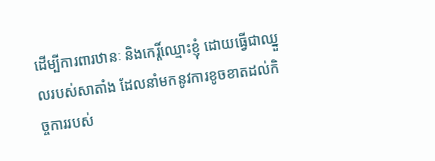ដើម្បីការពារឋានៈ និងកេរ្តិ៍ឈ្មោះខ្ញុំ ដោយធ្វើជាឈ្នួលរបស់សាតាំង ដែលនាំមកនូវការខូចខាតដល់កិច្ចការរបស់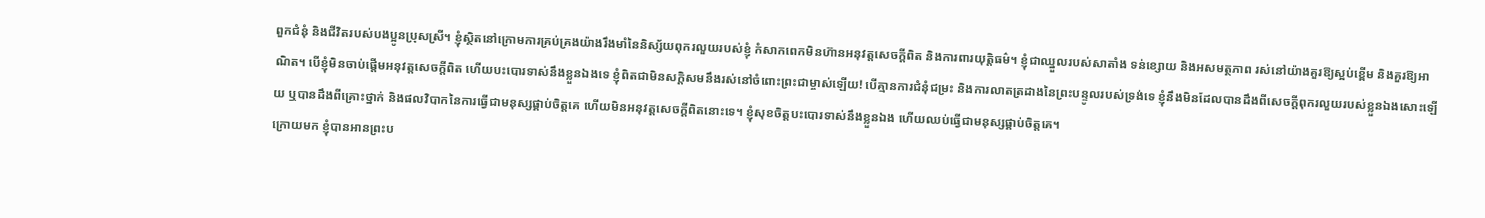ពួកជំនុំ និងជីវិតរបស់បងប្អូនប្រុសស្រី។ ខ្ញុំស្ថិតនៅក្រោមការគ្រប់គ្រងយ៉ាងរឹងមាំនៃនិស្ស័យពុករលួយរបស់ខ្ញុំ កំសាកពេកមិនហ៊ានអនុវត្តសេចក្ដីពិត និងការពារយុត្តិធម៌។ ខ្ញុំជាឈ្នួលរបស់សាតាំង ទន់ខ្សោយ និងអសមត្ថភាព រស់នៅយ៉ាងគួរឱ្យស្អប់ខ្ពើម និងគួរឱ្យអាណិត។ បើខ្ញុំមិនចាប់ផ្ដើមអនុវត្តសេចក្ដីពិត ហើយបះបោរទាស់នឹងខ្លួនឯងទេ ខ្ញុំពិតជាមិនសក្តិសមនឹងរស់នៅចំពោះព្រះជាម្ចាស់ឡើយ! បើគ្មានការជំនុំជម្រះ និងការលាតត្រដាងនៃព្រះបន្ទូលរបស់ទ្រង់ទេ ខ្ញុំនឹងមិនដែលបានដឹងពីសេចក្ដីពុករលួយរបស់ខ្លួនឯងសោះឡើយ ឬបានដឹងពីគ្រោះថ្នាក់ និងផលវិបាកនៃការធ្វើជាមនុស្សផ្គាប់ចិត្តគេ ហើយមិនអនុវត្តសេចក្ដីពិតនោះទេ។ ខ្ញុំសុខចិត្តបះបោរទាស់នឹងខ្លួនឯង ហើយឈប់ធ្វើជាមនុស្សផ្គាប់ចិត្តគេ។
ក្រោយមក ខ្ញុំបានអានព្រះប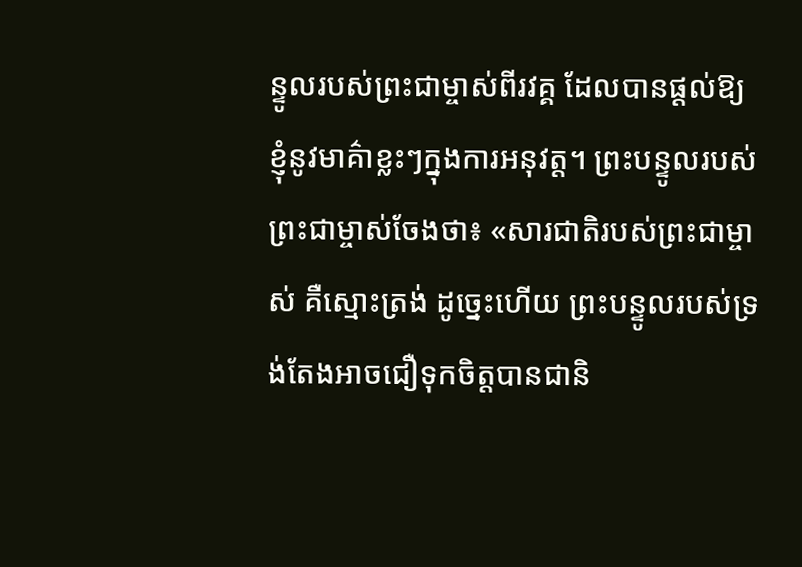ន្ទូលរបស់ព្រះជាម្ចាស់ពីរវគ្គ ដែលបានផ្ដល់ឱ្យខ្ញុំនូវមាគ៌ាខ្លះៗក្នុងការអនុវត្ត។ ព្រះបន្ទូលរបស់ព្រះជាម្ចាស់ចែងថា៖ «សារជាតិរបស់ព្រះជាម្ចាស់ គឺស្មោះត្រង់ ដូច្នេះហើយ ព្រះបន្ទូលរបស់ទ្រង់តែងអាចជឿទុកចិត្តបានជានិ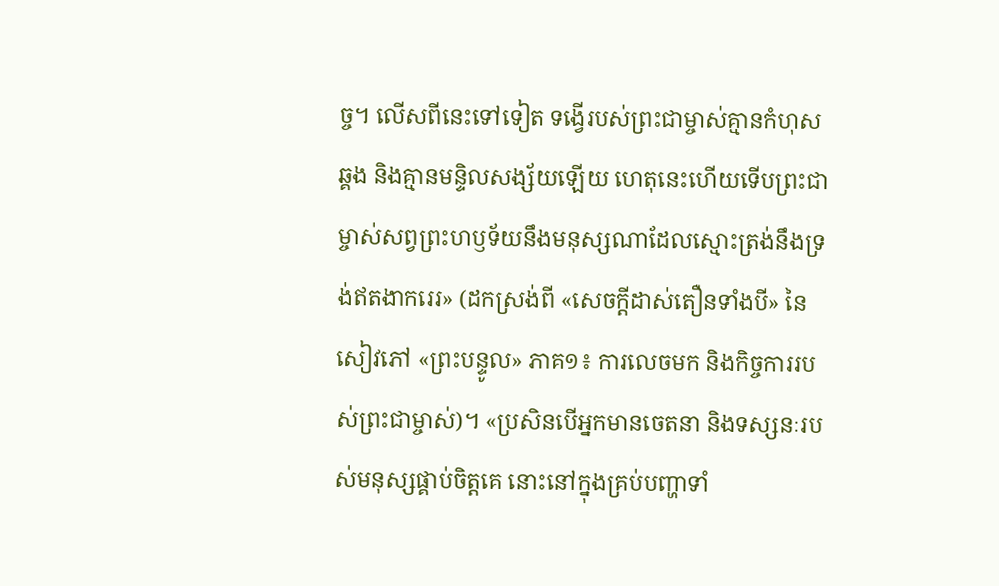ច្ច។ លើសពីនេះទៅទៀត ទង្វើរបស់ព្រះជាម្ចាស់គ្មានកំហុសឆ្គង និងគ្មានមន្ទិលសង្ស័យឡើយ ហេតុនេះហើយទើបព្រះជាម្ចាស់សព្វព្រះហឫទ័យនឹងមនុស្សណាដែលស្មោះត្រង់នឹងទ្រង់ឥតងាករេរ» (ដកស្រង់ពី «សេចក្ដីដាស់តឿនទាំងបី» នៃសៀវភៅ «ព្រះបន្ទូល» ភាគ១៖ ការលេចមក និងកិច្ចការរបស់ព្រះជាម្ចាស់)។ «ប្រសិនបើអ្នកមានចេតនា និងទស្សនៈរបស់មនុស្សផ្គាប់ចិត្តគេ នោះនៅក្នុងគ្រប់បញ្ហាទាំ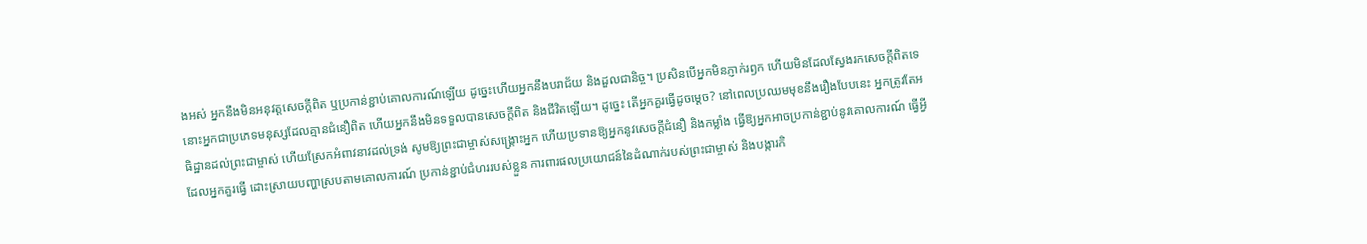ងអស់ អ្នកនឹងមិនអនុវត្តសេចក្ដីពិត ឬប្រកាន់ខ្ជាប់គោលការណ៍ឡើយ ដូច្នេះហើយអ្នកនឹងបរាជ័យ និងដួលជានិច្ច។ ប្រសិនបើអ្នកមិនភ្ញាក់រឭក ហើយមិនដែលស្វែងរកសេចក្ដីពិតទេ នោះអ្នកជាប្រភេទមនុស្សដែលគ្មានជំនឿពិត ហើយអ្នកនឹងមិនទទួលបានសេចក្ដីពិត និងជីវិតឡើយ។ ដូច្នេះ តើអ្នកគួរធ្វើដូចម្ដេច? នៅពេលប្រឈមមុខនឹងរឿងបែបនេះ អ្នកត្រូវតែអធិដ្ឋានដល់ព្រះជាម្ចាស់ ហើយស្រែកអំពាវនាវដល់ទ្រង់ សូមឱ្យព្រះជាម្ចាស់សង្គ្រោះអ្នក ហើយប្រទានឱ្យអ្នកនូវសេចក្ដីជំនឿ និងកម្លាំង ធ្វើឱ្យអ្នកអាចប្រកាន់ខ្ជាប់នូវគោលការណ៍ ធ្វើអ្វីដែលអ្នកគួរធ្វើ ដោះស្រាយបញ្ហាស្របតាមគោលការណ៍ ប្រកាន់ខ្ជាប់ជំហររបស់ខ្លួន ការពារផលប្រយោជន៍នៃដំណាក់របស់ព្រះជាម្ចាស់ និងបង្ការកិ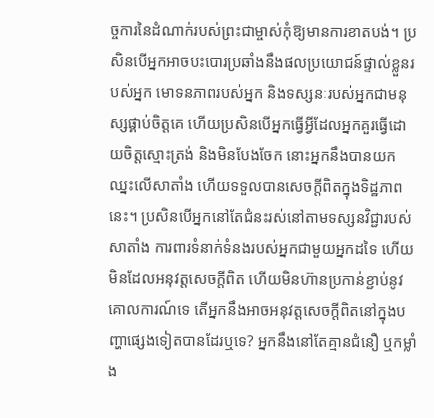ច្ចការនៃដំណាក់របស់ព្រះជាម្ចាស់កុំឱ្យមានការខាតបង់។ ប្រសិនបើអ្នកអាចបះបោរប្រឆាំងនឹងផលប្រយោជន៍ផ្ទាល់ខ្លួនរបស់អ្នក មោទនភាពរបស់អ្នក និងទស្សនៈរបស់អ្នកជាមនុស្សផ្គាប់ចិត្តគេ ហើយប្រសិនបើអ្នកធ្វើអ្វីដែលអ្នកគួរធ្វើដោយចិត្តស្មោះត្រង់ និងមិនបែងចែក នោះអ្នកនឹងបានយកឈ្នះលើសាតាំង ហើយទទួលបានសេចក្ដីពិតក្នុងទិដ្ឋភាពនេះ។ ប្រសិនបើអ្នកនៅតែជំនះរស់នៅតាមទស្សនវិជ្ជារបស់សាតាំង ការពារទំនាក់ទំនងរបស់អ្នកជាមួយអ្នកដទៃ ហើយមិនដែលអនុវត្តសេចក្ដីពិត ហើយមិនហ៊ានប្រកាន់ខ្ជាប់នូវគោលការណ៍ទេ តើអ្នកនឹងអាចអនុវត្តសេចក្ដីពិតនៅក្នុងបញ្ហាផ្សេងទៀតបានដែរឬទេ? អ្នកនឹងនៅតែគ្មានជំនឿ ឬកម្លាំង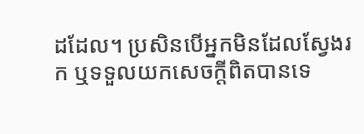ដដែល។ ប្រសិនបើអ្នកមិនដែលស្វែងរក ឬទទួលយកសេចក្តីពិតបានទេ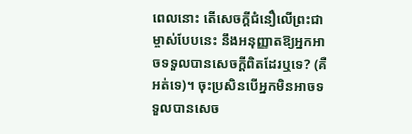ពេលនោះ តើសេចក្តីជំនឿលើព្រះជាម្ចាស់បែបនេះ នឹងអនុញ្ញាតឱ្យអ្នកអាចទទួលបានសេចក្តីពិតដែរឬទេ? (គឺអត់ទេ)។ ចុះប្រសិនបើអ្នកមិនអាចទទួលបានសេច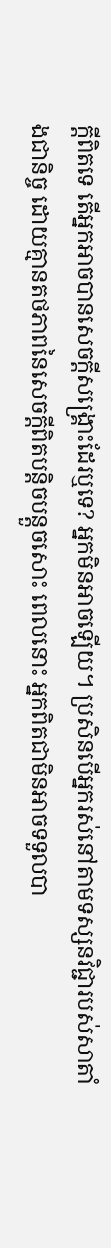ក្តីពិតទេ តើអ្នកអាចបានសេចក្តីសង្រ្គោះដែរឬទេ? អ្នកមិនអាចឡើយ។ ប្រសិនបើអ្នករស់នៅតាមទស្សនវិជ្ជារបស់សាតាំងជានិច្ច ដោយគ្មានតថភាពនៃសេចក្តីពិតបន្តិចបន្តួចសោះ ពេលនោះ អ្នកពិតជាមិនអាចទទួលបា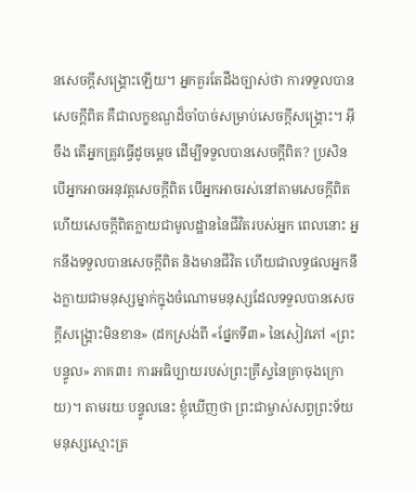នសេចក្ដីសង្រ្គោះឡើយ។ អ្នកគួរតែដឹងច្បាស់ថា ការទទួលបានសេចក្តីពិត គឺជាលក្ខខណ្ឌដ៏ចាំបាច់សម្រាប់សេចក្តីសង្រ្គោះ។ អ៊ីចឹង តើអ្នកត្រូវធ្វើដូចម្ដេច ដើម្បីទទួលបានសេចក្តីពិត? ប្រសិនបើអ្នកអាចអនុវត្តសេចក្តីពិត បើអ្នកអាចរស់នៅតាមសេចក្តីពិត ហើយសេចក្តីពិតក្លាយជាមូលដ្ឋាននៃជីវិតរបស់អ្នក ពេលនោះ អ្នកនឹងទទួលបានសេចក្តីពិត និងមានជីវិត ហើយជាលទ្ធផលអ្នកនឹងក្លាយជាមនុស្សម្នាក់ក្នុងចំណោមមនុស្សដែលទទួលបានសេចក្តីសង្រ្គោះមិនខាន» (ដកស្រង់ពី «ផ្នែកទី៣» នៃសៀវភៅ «ព្រះបន្ទូល» ភាគ៣៖ ការអធិប្បាយរបស់ព្រះគ្រីស្ទនៃគ្រាចុងក្រោយ)។ តាមរយៈបន្ទូលនេះ ខ្ញុំឃើញថា ព្រះជាម្ចាស់សព្វព្រះទ័យមនុស្សស្មោះត្រ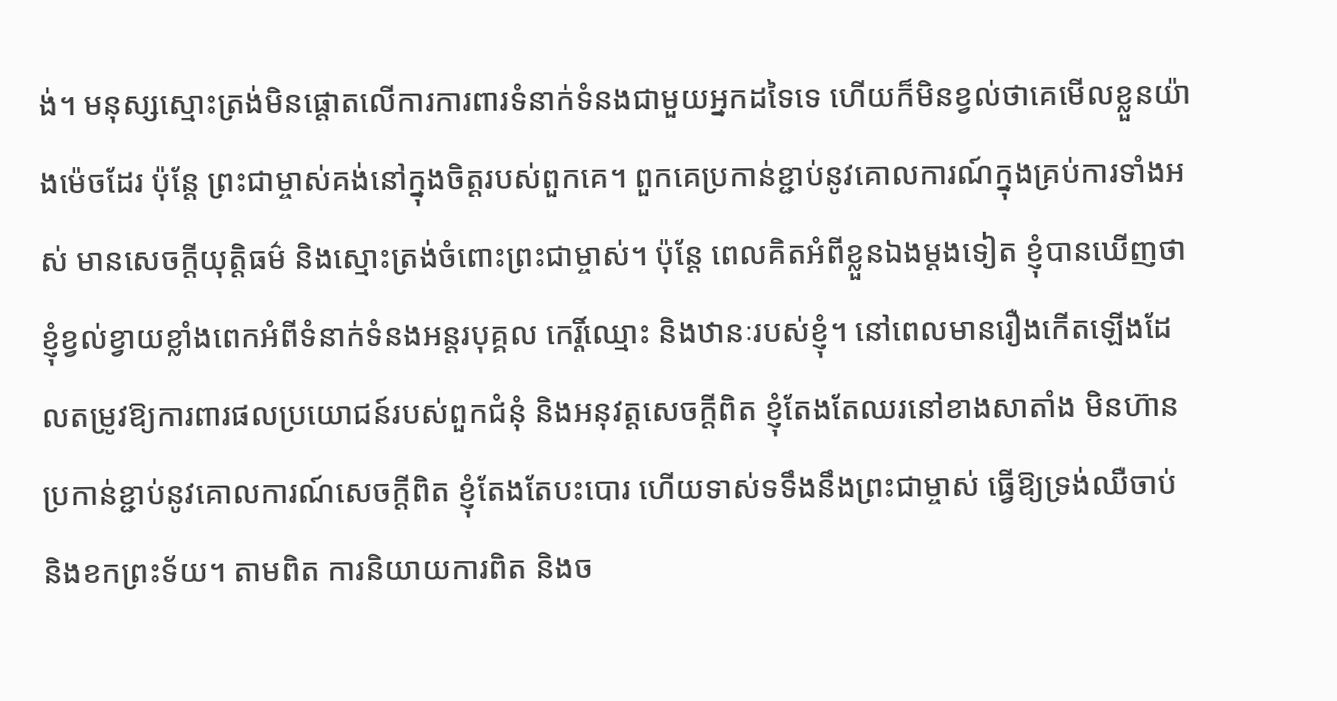ង់។ មនុស្សស្មោះត្រង់មិនផ្ដោតលើការការពារទំនាក់ទំនងជាមួយអ្នកដទៃទេ ហើយក៏មិនខ្វល់ថាគេមើលខ្លួនយ៉ាងម៉េចដែរ ប៉ុន្តែ ព្រះជាម្ចាស់គង់នៅក្នុងចិត្តរបស់ពួកគេ។ ពួកគេប្រកាន់ខ្ជាប់នូវគោលការណ៍ក្នុងគ្រប់ការទាំងអស់ មានសេចក្ដីយុត្តិធម៌ និងស្មោះត្រង់ចំពោះព្រះជាម្ចាស់។ ប៉ុន្តែ ពេលគិតអំពីខ្លួនឯងម្ដងទៀត ខ្ញុំបានឃើញថា ខ្ញុំខ្វល់ខ្វាយខ្លាំងពេកអំពីទំនាក់ទំនងអន្តរបុគ្គល កេរ្តិ៍ឈ្មោះ និងឋានៈរបស់ខ្ញុំ។ នៅពេលមានរឿងកើតឡើងដែលតម្រូវឱ្យការពារផលប្រយោជន៍របស់ពួកជំនុំ និងអនុវត្តសេចក្ដីពិត ខ្ញុំតែងតែឈរនៅខាងសាតាំង មិនហ៊ានប្រកាន់ខ្ជាប់នូវគោលការណ៍សេចក្ដីពិត ខ្ញុំតែងតែបះបោរ ហើយទាស់ទទឹងនឹងព្រះជាម្ចាស់ ធ្វើឱ្យទ្រង់ឈឺចាប់ និងខកព្រះទ័យ។ តាមពិត ការនិយាយការពិត និងច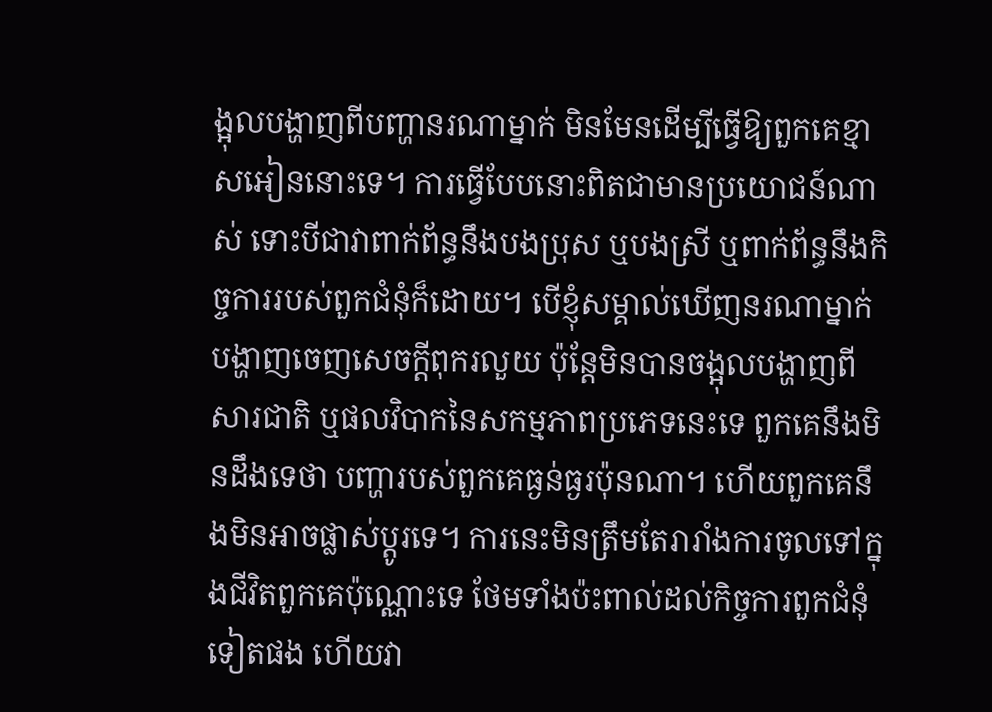ង្អុលបង្ហាញពីបញ្ហានរណាម្នាក់ មិនមែនដើម្បីធ្វើឱ្យពួកគេខ្មាសអៀននោះទេ។ ការធ្វើបែបនោះពិតជាមានប្រយោជន៍ណាស់ ទោះបីជាវាពាក់ព័ន្ធនឹងបងប្រុស ឬបងស្រី ឬពាក់ព័ន្ធនឹងកិច្ចការរបស់ពួកជំនុំក៏ដោយ។ បើខ្ញុំសម្គាល់ឃើញនរណាម្នាក់បង្ហាញចេញសេចក្ដីពុករលួយ ប៉ុន្តែមិនបានចង្អុលបង្ហាញពីសារជាតិ ឬផលវិបាកនៃសកម្មភាពប្រភេទនេះទេ ពួកគេនឹងមិនដឹងទេថា បញ្ហារបស់ពួកគេធ្ងន់ធ្ងរប៉ុនណា។ ហើយពួកគេនឹងមិនអាចផ្លាស់ប្ដូរទេ។ ការនេះមិនត្រឹមតែរារាំងការចូលទៅក្នុងជីវិតពួកគេប៉ុណ្ណោះទេ ថែមទាំងប៉ះពាល់ដល់កិច្ចការពួកជំនុំទៀតផង ហើយវា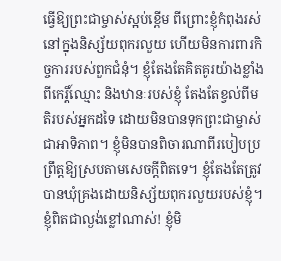ធ្វើឱ្យព្រះជាម្ចាស់ស្អប់ខ្ពើម ពីព្រោះខ្ញុំកំពុងរស់នៅក្នុងនិស្ស័យពុករលួយ ហើយមិនការពារកិច្ចការរបស់ពួកជំនុំ។ ខ្ញុំតែងតែគិតគូរយ៉ាងខ្លាំងពីកេរ្តិ៍ឈ្មោះ និងឋានៈរបស់ខ្ញុំ តែងតែខ្វល់ពីមតិរបស់អ្នកដទៃ ដោយមិនបានទុកព្រះជាម្ចាស់ជាអាទិភាព។ ខ្ញុំមិនបានពិចារណាពីរបៀបប្រព្រឹត្តឱ្យស្របតាមសេចក្ដីពិតទេ។ ខ្ញុំតែងតែត្រូវបានឃុំគ្រងដោយនិស្ស័យពុករលួយរបស់ខ្ញុំ។ ខ្ញុំពិតជាល្ងង់ខ្លៅណាស់! ខ្ញុំមិ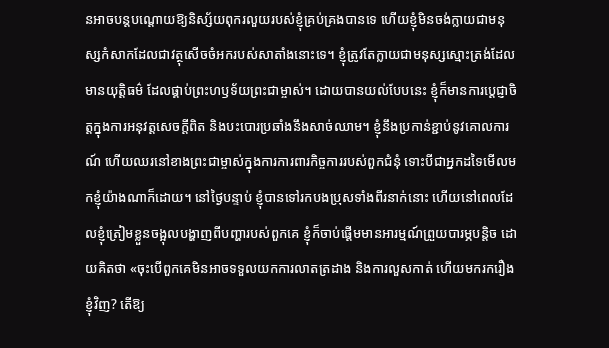នអាចបន្តបណ្ដោយឱ្យនិស្ស័យពុករលួយរបស់ខ្ញុំគ្រប់គ្រងបានទេ ហើយខ្ញុំមិនចង់ក្លាយជាមនុស្សកំសាកដែលជាវត្ថុសើចចំអករបស់សាតាំងនោះទេ។ ខ្ញុំត្រូវតែក្លាយជាមនុស្សស្មោះត្រង់ដែលមានយុត្តិធម៌ ដែលផ្គាប់ព្រះហឫទ័យព្រះជាម្ចាស់។ ដោយបានយល់បែបនេះ ខ្ញុំក៏មានការប្ដេជ្ញាចិត្តក្នុងការអនុវត្តសេចក្ដីពិត និងបះបោរប្រឆាំងនឹងសាច់ឈាម។ ខ្ញុំនឹងប្រកាន់ខ្ជាប់នូវគោលការណ៍ ហើយឈរនៅខាងព្រះជាម្ចាស់ក្នុងការការពារកិច្ចការរបស់ពួកជំនុំ ទោះបីជាអ្នកដទៃមើលមកខ្ញុំយ៉ាងណាក៏ដោយ។ នៅថ្ងៃបន្ទាប់ ខ្ញុំបានទៅរកបងប្រុសទាំងពីរនាក់នោះ ហើយនៅពេលដែលខ្ញុំត្រៀមខ្លួនចង្អុលបង្ហាញពីបញ្ហារបស់ពួកគេ ខ្ញុំក៏ចាប់ផ្ដើមមានអារម្មណ៍ព្រួយបារម្ភបន្តិច ដោយគិតថា «ចុះបើពួកគេមិនអាចទទួលយកការលាតត្រដាង និងការលួសកាត់ ហើយមករករឿងខ្ញុំវិញ? តើឱ្យ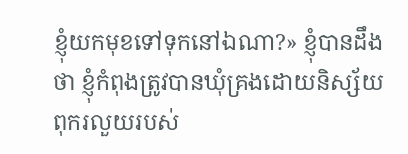ខ្ញុំយកមុខទៅទុកនៅឯណា?» ខ្ញុំបានដឹងថា ខ្ញុំកំពុងត្រូវបានឃុំគ្រងដោយនិស្ស័យពុករលួយរបស់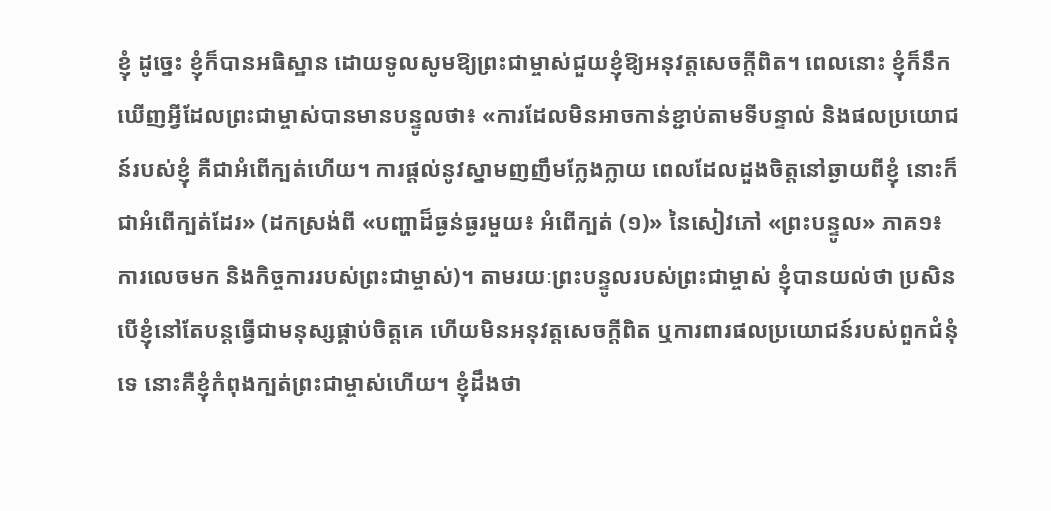ខ្ញុំ ដូច្នេះ ខ្ញុំក៏បានអធិស្ឋាន ដោយទូលសូមឱ្យព្រះជាម្ចាស់ជួយខ្ញុំឱ្យអនុវត្តសេចក្ដីពិត។ ពេលនោះ ខ្ញុំក៏នឹកឃើញអ្វីដែលព្រះជាម្ចាស់បានមានបន្ទូលថា៖ «ការដែលមិនអាចកាន់ខ្ជាប់តាមទីបន្ទាល់ និងផលប្រយោជន៍របស់ខ្ញុំ គឺជាអំពើក្បត់ហើយ។ ការផ្ដល់នូវស្នាមញញឹមក្លែងក្លាយ ពេលដែលដួងចិត្តនៅឆ្ងាយពីខ្ញុំ នោះក៏ជាអំពើក្បត់ដែរ» (ដកស្រង់ពី «បញ្ហាដ៏ធ្ងន់ធ្ងរមួយ៖ អំពើក្បត់ (១)» នៃសៀវភៅ «ព្រះបន្ទូល» ភាគ១៖ ការលេចមក និងកិច្ចការរបស់ព្រះជាម្ចាស់)។ តាមរយៈព្រះបន្ទូលរបស់ព្រះជាម្ចាស់ ខ្ញុំបានយល់ថា ប្រសិនបើខ្ញុំនៅតែបន្តធ្វើជាមនុស្សផ្គាប់ចិត្តគេ ហើយមិនអនុវត្តសេចក្ដីពិត ឬការពារផលប្រយោជន៍របស់ពួកជំនុំទេ នោះគឺខ្ញុំកំពុងក្បត់ព្រះជាម្ចាស់ហើយ។ ខ្ញុំដឹងថា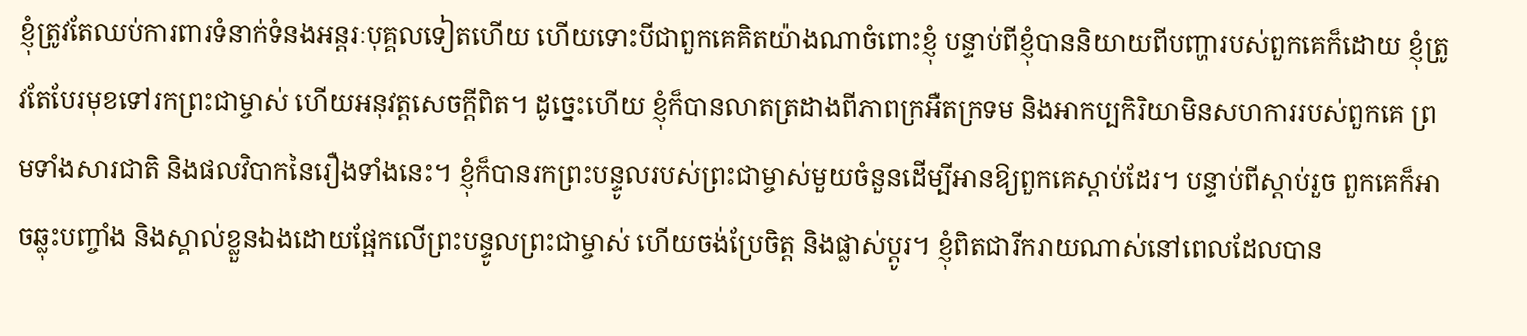ខ្ញុំត្រូវតែឈប់ការពារទំនាក់ទំនងអន្តរៈបុគ្គលទៀតហើយ ហើយទោះបីជាពួកគេគិតយ៉ាងណាចំពោះខ្ញុំ បន្ទាប់ពីខ្ញុំបាននិយាយពីបញ្ហារបស់ពួកគេក៏ដោយ ខ្ញុំត្រូវតែបែរមុខទៅរកព្រះជាម្ចាស់ ហើយអនុវត្តសេចក្ដីពិត។ ដូច្នេះហើយ ខ្ញុំក៏បានលាតត្រដាងពីភាពក្រអឺតក្រទម និងអាកប្បកិរិយាមិនសហការរបស់ពួកគេ ព្រមទាំងសារជាតិ និងផលវិបាកនៃរឿងទាំងនេះ។ ខ្ញុំក៏បានរកព្រះបន្ទូលរបស់ព្រះជាម្ចាស់មួយចំនួនដើម្បីអានឱ្យពួកគេស្ដាប់ដែរ។ បន្ទាប់ពីស្ដាប់រួច ពួកគេក៏អាចឆ្លុះបញ្ចាំង និងស្គាល់ខ្លួនឯងដោយផ្អែកលើព្រះបន្ទូលព្រះជាម្ចាស់ ហើយចង់ប្រែចិត្ត និងផ្លាស់ប្ដូរ។ ខ្ញុំពិតជារីករាយណាស់នៅពេលដែលបាន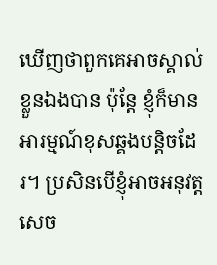ឃើញថាពួកគេអាចស្គាល់ខ្លួនឯងបាន ប៉ុន្តែ ខ្ញុំក៏មានអារម្មណ៍ខុសឆ្គងបន្តិចដែរ។ ប្រសិនបើខ្ញុំអាចអនុវត្តសេច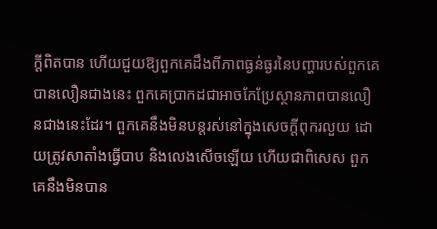ក្ដីពិតបាន ហើយជួយឱ្យពួកគេដឹងពីភាពធ្ងន់ធ្ងរនៃបញ្ហារបស់ពួកគេបានលឿនជាងនេះ ពួកគេប្រាកដជាអាចកែប្រែស្ថានភាពបានលឿនជាងនេះដែរ។ ពួកគេនឹងមិនបន្តរស់នៅក្នុងសេចក្ដីពុករលួយ ដោយត្រូវសាតាំងធ្វើបាប និងលេងសើចឡើយ ហើយជាពិសេស ពួកគេនឹងមិនបាន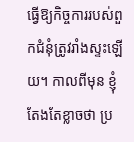ធ្វើឱ្យកិច្ចការរបស់ពួកជំនុំត្រូវរាំងស្ទះឡើយ។ កាលពីមុន ខ្ញុំតែងតែខ្លាចថា ប្រ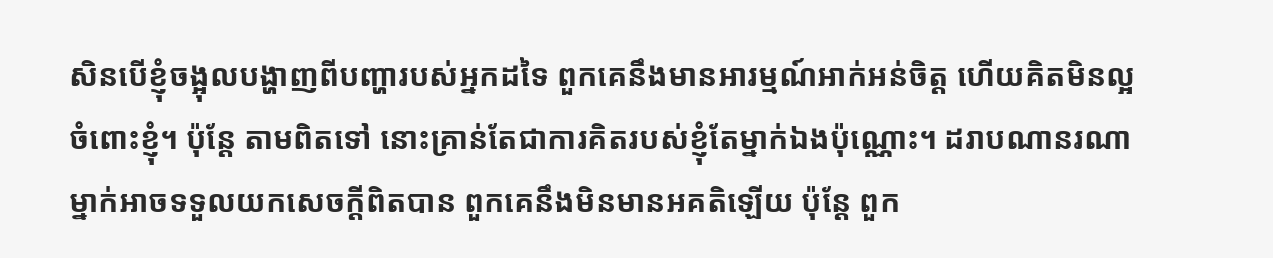សិនបើខ្ញុំចង្អុលបង្ហាញពីបញ្ហារបស់អ្នកដទៃ ពួកគេនឹងមានអារម្មណ៍អាក់អន់ចិត្ត ហើយគិតមិនល្អចំពោះខ្ញុំ។ ប៉ុន្តែ តាមពិតទៅ នោះគ្រាន់តែជាការគិតរបស់ខ្ញុំតែម្នាក់ឯងប៉ុណ្ណោះ។ ដរាបណានរណាម្នាក់អាចទទួលយកសេចក្ដីពិតបាន ពួកគេនឹងមិនមានអគតិឡើយ ប៉ុន្តែ ពួក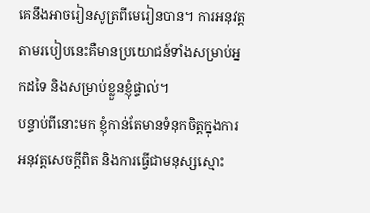គេនឹងអាចរៀនសូត្រពីមេរៀនបាន។ ការអនុវត្តតាមរបៀបនេះគឺមានប្រយោជន៍ទាំងសម្រាប់អ្នកដទៃ និងសម្រាប់ខ្លួនខ្ញុំផ្ទាល់។
បន្ទាប់ពីនោះមក ខ្ញុំកាន់តែមានទំនុកចិត្តក្នុងការអនុវត្តសេចក្ដីពិត និងការធ្វើជាមនុស្សស្មោះ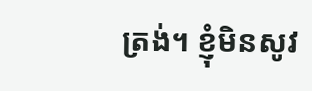ត្រង់។ ខ្ញុំមិនសូវ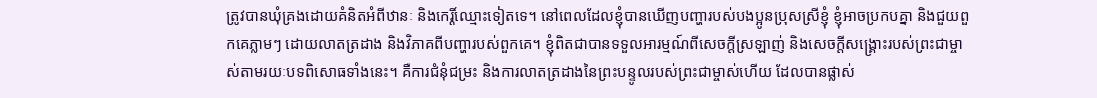ត្រូវបានឃុំគ្រងដោយគំនិតអំពីឋានៈ និងកេរ្តិ៍ឈ្មោះទៀតទេ។ នៅពេលដែលខ្ញុំបានឃើញបញ្ហារបស់បងប្អូនប្រុសស្រីខ្ញុំ ខ្ញុំអាចប្រកបគ្នា និងជួយពួកគេភ្លាមៗ ដោយលាតត្រដាង និងវិភាគពីបញ្ហារបស់ពួកគេ។ ខ្ញុំពិតជាបានទទួលអារម្មណ៍ពីសេចក្ដីស្រឡាញ់ និងសេចក្ដីសង្គ្រោះរបស់ព្រះជាម្ចាស់តាមរយៈបទពិសោធទាំងនេះ។ គឺការជំនុំជម្រះ និងការលាតត្រដាងនៃព្រះបន្ទូលរបស់ព្រះជាម្ចាស់ហើយ ដែលបានផ្លាស់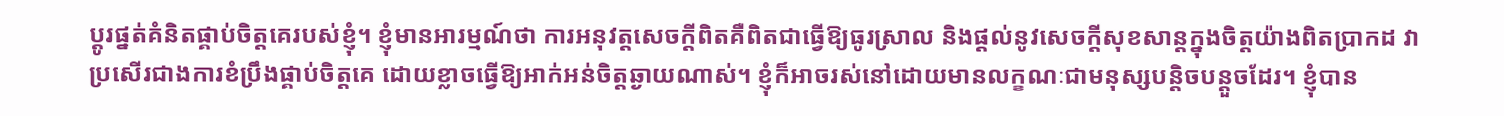ប្ដូរផ្នត់គំនិតផ្គាប់ចិត្តគេរបស់ខ្ញុំ។ ខ្ញុំមានអារម្មណ៍ថា ការអនុវត្តសេចក្ដីពិតគឺពិតជាធ្វើឱ្យធូរស្រាល និងផ្ដល់នូវសេចក្ដីសុខសាន្តក្នុងចិត្តយ៉ាងពិតប្រាកដ វាប្រសើរជាងការខំប្រឹងផ្គាប់ចិត្តគេ ដោយខ្លាចធ្វើឱ្យអាក់អន់ចិត្តឆ្ងាយណាស់។ ខ្ញុំក៏អាចរស់នៅដោយមានលក្ខណៈជាមនុស្សបន្តិចបន្តួចដែរ។ ខ្ញុំបាន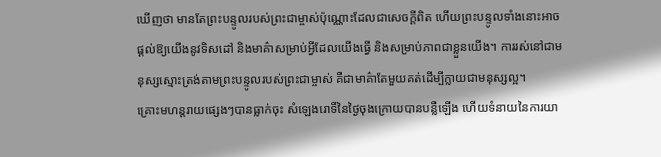ឃើញថា មានតែព្រះបន្ទូលរបស់ព្រះជាម្ចាស់ប៉ុណ្ណោះដែលជាសេចក្ដីពិត ហើយព្រះបន្ទូលទាំងនោះអាចផ្ដល់ឱ្យយើងនូវទិសដៅ និងមាគ៌ាសម្រាប់អ្វីដែលយើងធ្វើ និងសម្រាប់ភាពជាខ្លួនយើង។ ការរស់នៅជាមនុស្សស្មោះត្រង់តាមព្រះបន្ទូលរបស់ព្រះជាម្ចាស់ គឺជាមាគ៌ាតែមួយគត់ដើម្បីក្លាយជាមនុស្សល្អ។
គ្រោះមហន្តរាយផ្សេងៗបានធ្លាក់ចុះ សំឡេងរោទិ៍នៃថ្ងៃចុងក្រោយបានបន្លឺឡើង ហើយទំនាយនៃការយា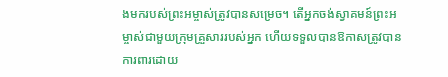ងមករបស់ព្រះអម្ចាស់ត្រូវបានសម្រេច។ តើអ្នកចង់ស្វាគមន៍ព្រះអម្ចាស់ជាមួយក្រុមគ្រួសាររបស់អ្នក ហើយទទួលបានឱកាសត្រូវបានការពារដោយ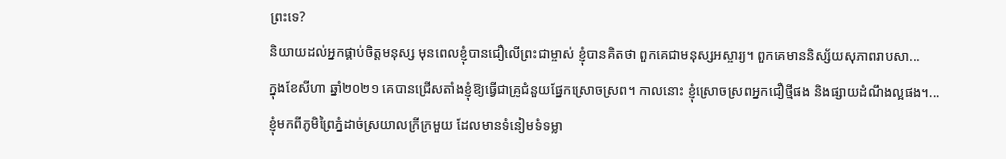ព្រះទេ?
និយាយដល់អ្នកផ្គាប់ចិត្តមនុស្ស មុនពេលខ្ញុំបានជឿលើព្រះជាម្ចាស់ ខ្ញុំបានគិតថា ពួកគេជាមនុស្សអស្ចារ្យ។ ពួកគេមាននិស្ស័យសុភាពរាបសា...
ក្នុងខែសីហា ឆ្នាំ២០២១ គេបានជ្រើសតាំងខ្ញុំឱ្យធ្វើជាគ្រូជំនួយផ្នែកស្រោចស្រព។ កាលនោះ ខ្ញុំស្រោចស្រពអ្នកជឿថ្មីផង និងផ្សាយដំណឹងល្អផង។...
ខ្ញុំមកពីភូមិព្រៃភ្នំដាច់ស្រយាលក្រីក្រមួយ ដែលមានទំនៀមទំទម្លា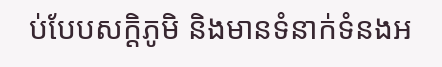ប់បែបសក្ដិភូមិ និងមានទំនាក់ទំនងអ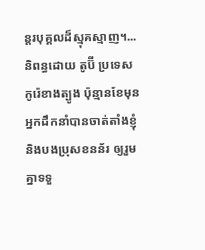ន្ដរបុគ្គលដ៏ស្មុគស្មាញ។...
និពន្ធដោយ តូប៊ី ប្រទេសកូរ៉េខាងត្បូង ប៉ុន្មានខែមុន អ្នកដឹកនាំបានចាត់តាំងខ្ញុំ និងបងប្រុសខនន័រ ឲ្យរួមគ្នាទទួ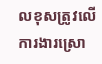លខុសត្រូវលើការងារស្រោ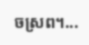ចស្រព។...